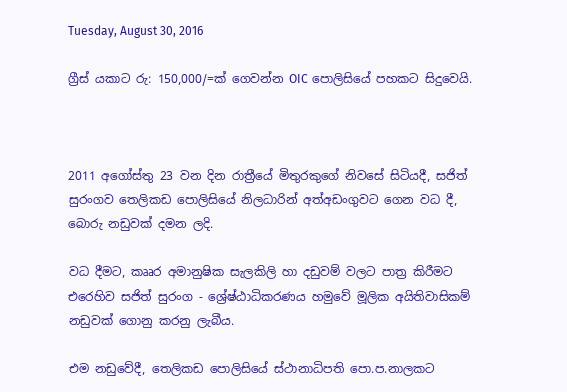Tuesday, August 30, 2016

ග්‍රීස් යකාට රු: 150,000/=ක් ගෙවන්න OIC පොලිසියේ පහකට සිදුවෙයි.



2011 අගෝස්තු 23 වන දින රාත්‍රීයේ මිතුරකුගේ නිවසේ සිටියදී, සජිත් සුරංගව තෙලිකඩ පොලිසියේ නිලධාරින් අත්අඩංගුවට ගෙන වධ දී, බොරු නඩුවක් දමන ලදි.

වධ දීමට, කෲර අමානුෂික සැලකිලි හා දඩුවම් වලට පාත්‍ර කිරීමට එරෙහිව සජිත් සුරංග - ශ්‍රේෂ්ඨාධිකරණය හමුවේ මූලික අයිතිවාසිකම් නඩුවක් ගොනු කරනු ලැබීය.

එම නඩුවේදී, තෙලිකඩ පොලිසියේ ස්ථානාධිපති පො.ප.නාලකට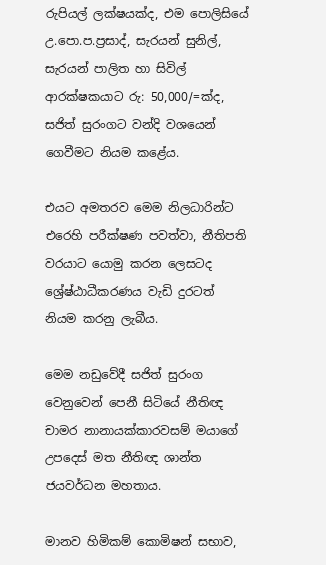රුපියල් ලක්ෂයක්ද, එම පොලිසියේ උ.පො.ප.ප්‍රසාද්, සැරයන් සුනිල්, සැරයන් පාලිත හා සිවිල් ආරක්ෂකයාට රු: 50,000/=ක්ද, සජිත් සුරංගට වන්දි වශයෙන් ගෙවීමට නියම කළේය.

එයට අමතරව මෙම නිලධාරින්ට එරෙහි පරීක්ෂණ පවත්වා, නීතිපති වරයාට යොමු කරන ලෙසටද ශ්‍රේෂ්ඨාධීකරණය වැඩි දුරටත් නියම කරනු ලැබීය.

මෙම නඩුවේදී සජිත් සුරංග වෙනුවෙන් පෙනී සිටියේ නීතිඥ චාමර නානායක්කාරවසම් මයාගේ උපදෙස් මත නීතිඥ ශාන්ත ජයවර්ධන මහතාය.

මානව හිමිකම් කොමිෂන් සභාව,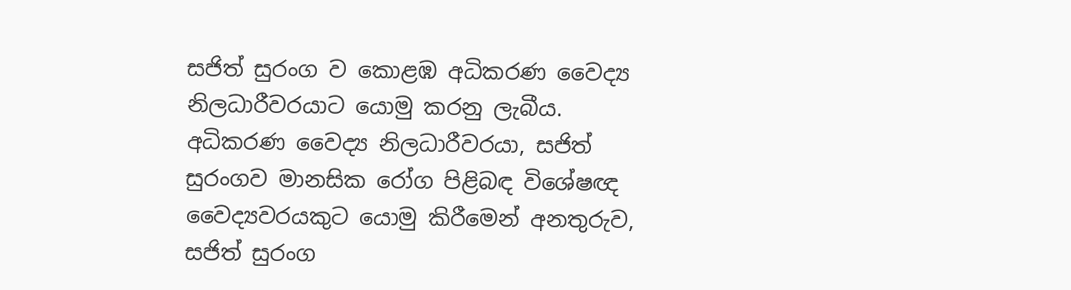සජිත් සුරංග ව කොළඹ අධිකරණ වෛද්‍ය නිලධාරීවරයාට යොමු කරනු ලැබීය. අධිකරණ වෛද්‍ය නිලධාරීවරයා, සජිත් සුරංගව මානසික රෝග පිළිබඳ විශේෂඥ වෛද්‍යවරයකුට යොමු කිරීමෙන් අනතුරුව, සජිත් සුරංග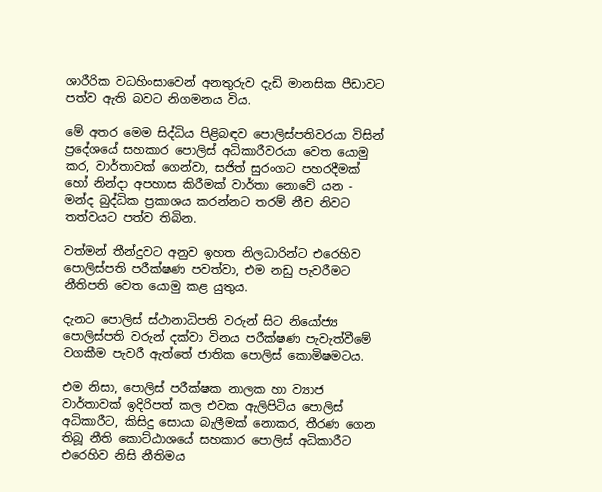ශාරීරික වධහිංසාවෙන් අනතුරුව දැඩි මානසික පීඩාවට පත්ව ඇති බවට නිගමනය විය.

මේ අතර මෙම සිද්ධිය පිළිබඳව පොලිස්පතිවරයා විසින් ප්‍රදේශයේ සහකාර පොලිස් අධිකාරීවරයා වෙත යොමු කර, වාර්තාවක් ගෙන්වා, සජිත් සුරංගට පහරදීමක් හෝ නින්දා අපහාස කිරීමක් වාර්තා නොවේ යන - මන්ද බුද්ධික ප්‍රකාශය කරන්නට තරම් නීච නිවට තත්වයට පත්ව තිබින.

වත්මන් තීන්දුවට අනුව ඉහත නිලධාරින්ට එරෙහිව පොලිස්පති පරීක්ෂණ පවත්වා, එම නඩු පැවරීමට නීතිපති වෙත යොමු කළ යුතුය.

දැනට පොලිස් ස්ථානාධිපති වරුන් සිට නියෝජ්‍ය පොලිස්පති වරුන් දක්වා විනය පරීක්ෂණ පැවැත්වීමේ වගකීම පැවරී ඇත්තේ ජාතික පොලිස් කොමිෂමටය.

එම නිසා, පොලිස් පරීක්ෂක නාලක හා ව්‍යාජ වාර්තාවක් ඉදිරිපත් කල එවක ඇලිපිටිය පොලිස් අධිකාරීට, කිසිදු සොයා බැලීමක් නොකර, තීරණ ගෙන තිබූ නීති කොට්ඨාශයේ සහකාර පොලිස් අධිකාරීට එරෙහිව නිසි නීතිමය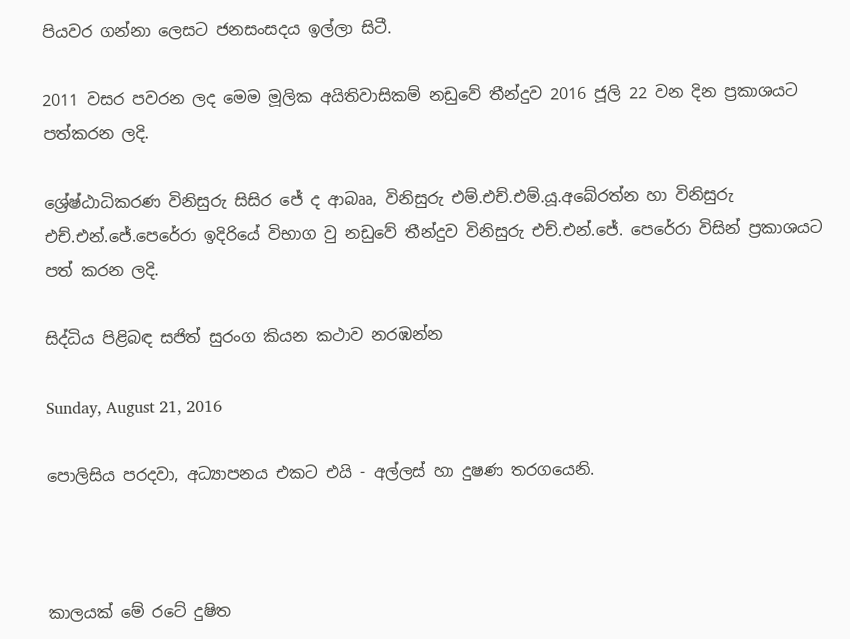පියවර ගන්නා ලෙසට ජනසංසදය ඉල්ලා සිටී.

2011 වසර පවරන ලද මෙම මූලික අයිතිවාසිකම් නඩුවේ තීන්දුව 2016 ජූලි 22 වන දින ප්‍රකාශයට පත්කරන ලදි.

ශ්‍රේෂ්ඨාධිකරණ විනිසුරු සිසිර ජේ ද ආබෲ, විනිසුරු එම්.එච්.එම්.යූ.අබේරත්න හා විනිසුරු එච්.එන්.ජේ.පෙරේරා ඉදිරියේ විභාග වු නඩුවේ තීන්දුව විනිසුරු එච්.එන්.ජේ. පෙරේරා විසින් ප්‍රකාශයට පත් කරන ලදි.

සිද්ධිය පිළිබඳ සජිත් සුරංග කියන කථාව නරඹන්න

Sunday, August 21, 2016

පොලිසිය පරදවා, අධ්‍යාපනය එකට එයි - අල්ලස් හා දුෂණ තරගයෙනි.



කාලයක් මේ රටේ දුෂිත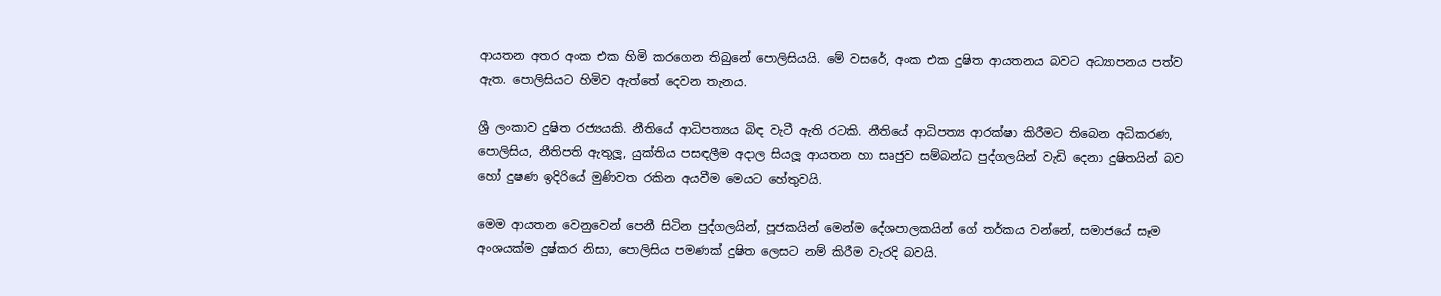ආයතන අතර අංක එක හිමි කරගෙන තිබුනේ පොලිසියයි. මේ වසරේ, අංක එක දුෂිත ආයතනය බවට අධ්‍යාපනය පත්ව ඇත. පොලිසියට හිමිව ඇත්තේ දෙවන තැනය.

ශ්‍රී ලංකාව දුෂිත රජ්‍යයකි. නීතියේ ආධිපත්‍යය බිඳ වැටී ඇති රටකි. නීතියේ ආධිපත්‍ය ආරක්ෂා කිරීමට තිබෙන අධිකරණ, පොලිසිය, නීතිපති ඇතුලූ, යුක්තිය පසඳලීම අදාල සියලූ ආයතන හා සෘජුව සම්බන්ධ පුද්ගලයින් වැඩි දෙනා දුෂිතයින් බව හෝ දුෂණ ඉදිරියේ මුණිවත රකින අයවීම මෙයට හේතුවයි.

මෙම ආයතන වෙනුවෙන් පෙනී සිටින පුද්ගලයින්, පූජකයින් මෙන්ම දේශපාලකයින් ගේ තර්කය වන්නේ, සමාජයේ සෑම අංශයක්ම දුෂ්කර නිසා, පොලිසිය පමණක් දුෂිත ලෙසට නම් කිරීම වැරදි බවයි.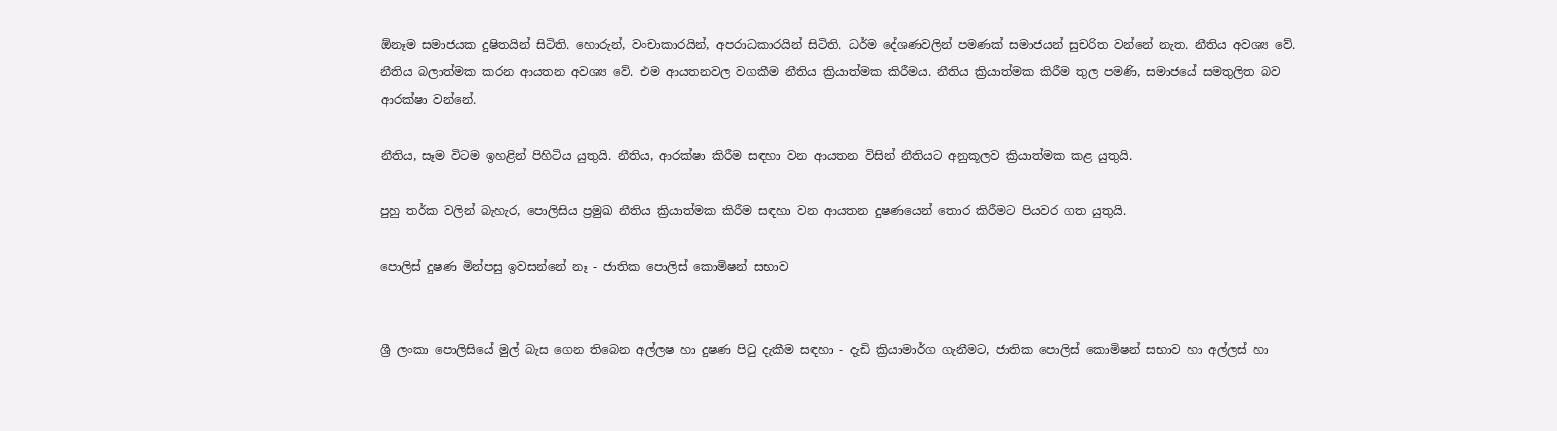ඕනෑම සමාජයක දුෂිතයින් සිටිති. හොරුන්, වංචාකාරයින්, අපරාධකාරයින් සිටිති. ධර්ම දේශණවලින් පමණක් සමාජයන් සුචරිත වන්නේ නැත. නීතිය අවශ්‍ය වේ. නීතිය බලාත්මක කරන ආයතන අවශ්‍ය වේ. එම ආයතනවල වගකීම නීතිය ක්‍රියාත්මක කිරීමය. නීතිය ක්‍රියාත්මක කිරීම තුල පමණි, සමාජයේ සමතුලිත බව ආරක්ෂා වන්නේ.

නීතිය, සෑම විටම ඉහළින් පිහිටිය යුතුයි. නීතිය, ආරක්ෂා කිරීම සඳහා වන ආයතන විසින් නීතියට අනුකූලව ක්‍රියාත්මක කළ යුතුයි.

පුහු තර්ක වලින් බැහැර, පොලිසිය ප්‍රමුඛ නීතිය ක්‍රියාත්මක කිරීම සඳහා වන ආයතන දුෂණයෙන් තොර කිරීමට පියවර ගත යුතුයි.

පොලිස් දුෂණ මින්පසු ඉවසන්නේ නෑ - ජාතික පොලිස් කොමිෂන් සභාව


ශ්‍රී ලංකා පොලිසියේ මුල් බැස ගෙන තිබෙන අල්ලෂ හා දුෂණ පිටු දැකීම සඳහා - දැඩි ක්‍රියාමාර්ග ගැනීමට, ජාතික පොලිස් කොමිෂන් සභාව හා අල්ලස් හා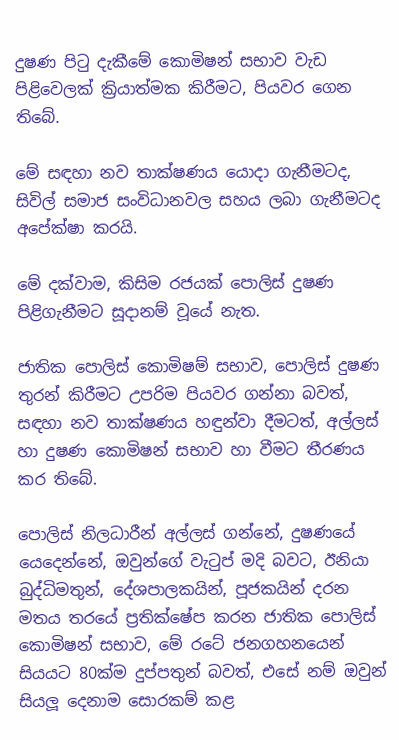දුෂණ පිටු දැකීමේ කොමිෂන් සභාව වැඩ පිළිවෙලක් ක්‍රියාත්මක කිරීමට, පියවර ගෙන තිබේ.

මේ සඳහා නව තාක්ෂණය යොදා ගැනීමටද, සිවිල් සමාජ සංවිධානවල සහය ලබා ගැනීමටද අපේක්ෂා කරයි.

මේ දක්වාම, කිසිම රජයක් පොලිස් දුෂණ පිළිගැනීමට සූදානම් වූයේ නැත.

ජාතික පොලිස් කොමිෂම් සභාව, පොලිස් දුෂණ තුරන් කිරීමට උපරිම පියවර ගන්නා බවත්, සඳහා නව තාක්ෂණය හඳුන්වා දීමටත්, අල්ලස් හා දුෂණ කොමිෂන් සභාව හා වීමට තීරණය කර තිබේ.

පොලිස් නිලධාරීන් අල්ලස් ගන්නේ, දුෂණයේ යෙදෙන්නේ, ඔවුන්ගේ වැටුප් මදි බවට, ඊනියා බුද්ධිමතුන්, දේශපාලකයින්, පූජකයින් දරන මතය තරයේ ප්‍රතික්ෂේප කරන ජාතික පොලිස් කොමිෂන් සභාව, මේ රටේ ජනගහනයෙන් සියයට 80ක්ම දුප්පතුන් බවත්, එසේ නම් ඔවුන් සියලූ දෙනාම සොරකම් කළ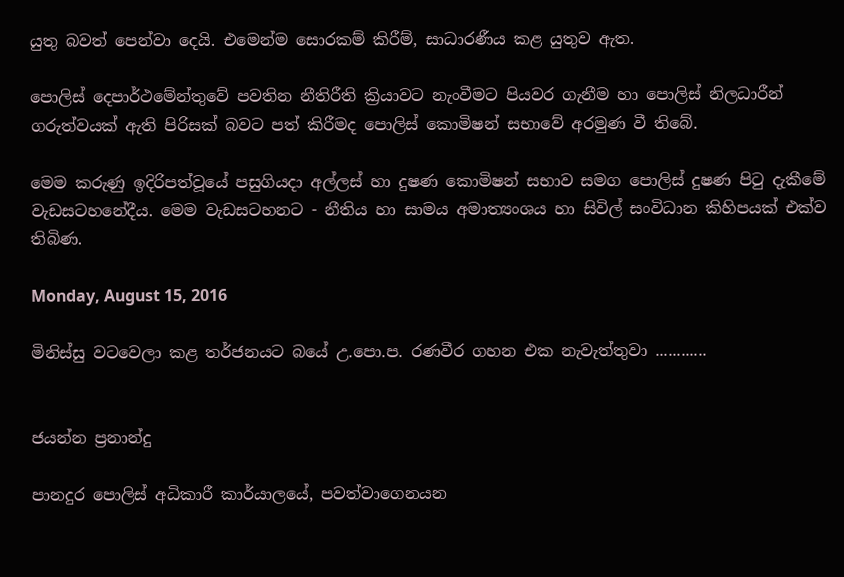යුතු බවත් පෙන්වා දෙයි. එමෙන්ම සොරකම් කිරීම්, සාධාරණීය කළ යුතුව ඇත.

පොලිස් දෙපාර්ථමේන්තුවේ පවතින නීතිරීති ක්‍රියාවට නැංවීමට පියවර ගැනීම හා පොලිස් නිලධාරීන් ගරුත්වයක් ඇති පිරිසක් බවට පත් කිරීමද පොලිස් කොමිෂන් සභාවේ අරමුණ වී තිබේ.

මෙම කරුණු ඉදිරිපත්වූයේ පසුගියදා අල්ලස් හා දුෂණ කොමිෂන් සභාව සමග පොලිස් දුෂණ පිටු දැකීමේ වැඩසටහනේදීය. මෙම වැඩසටහනට - නීතිය හා සාමය අමාත්‍යංශය හා සිවිල් සංවිධාන කිහිපයක් එක්ව තිබිණ.

Monday, August 15, 2016

මිනිස්සු වටවෙලා කළ තර්ජනයට බයේ උ.පො.ප. රණවීර ගහන එක නැවැත්තුවා ............


ජයන්න ප්‍රනාන්දු

පානදුර පොලිස් අධිකාරී කාර්යාලයේ, පවත්වාගෙනයන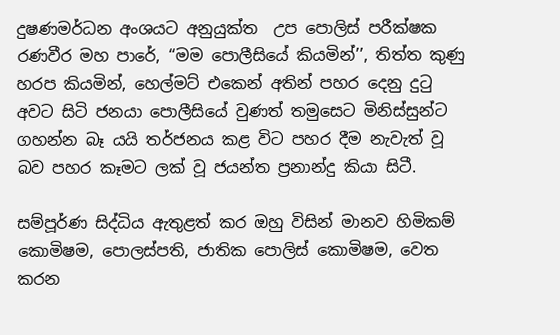දුෂණමර්ධන අංශයට අනුයුක්ත  උප පොලිස් පරීක්ෂක රණවීර මහ පාරේ, ‘‘මම පොලීසියේ කියමින්’’, තිත්ත කුණු හරප කියමින්, හෙල්මට් එකෙන් අතින් පහර දෙනු දුටු අවට සිටි ජනයා පොලීසියේ වුණත් තමුසෙට මිනිස්සුන්ට ගහන්න බෑ යයි තර්ජනය කළ විට පහර දීම නැවැත් වූ බව පහර කෑමට ලක් වූ ජයන්ත ප්‍රනාන්දු කියා සිටී.

සම්පූර්ණ සිද්ධිය ඇතුළත් කර ඔහු විසින් මානව හිමිකම් කොමිෂම, පොලස්පති, ජාතික පොලිස් කොමිෂම, වෙත කරන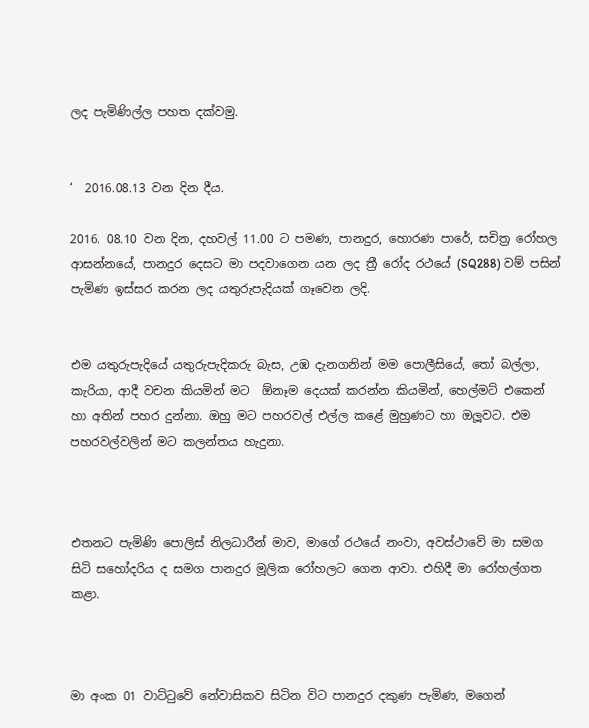ලද පැමිණිල්ල පහත දක්වමු.


‘  2016.08.13 වන දින දීය.

2016. 08.10 වන දින, දහවල් 11.00 ට පමණ, පානදුර, හොරණ පාරේ, සචිත්‍ර රෝහල ආසන්නයේ, පානදුර දෙසට මා පදවාගෙන යන ලද ත්‍රී රෝද රථයේ (SQ288) වම් පසින් පැමිණ ඉස්සර කරන ලද යතුරුපැදියක් ගෑවෙන ලදි.


එම යතුරුපැදියේ යතුරුපැදිකරු බැස, උඹ දැනගනින් මම පොලීසියේ, තෝ බල්ලා, කැරියා, ආදී වචන කියමින් මට  ඕනෑම දෙයක් කරන්න කියමින්, හෙල්මට් එකෙන් හා අතින් පහර දුන්නා. ඔහු මට පහරවල් එල්ල කළේ මුහුණට හා ඔලූවට. එම පහරවල්වලින් මට කලන්තය හැදුනා.



එතනට පැමිණි පොලිස් නිලධාරීන් මාව, මාගේ රථයේ නංවා, අවස්ථාවේ මා සමග සිටි සහෝදරිය ද සමග පානදුර මූලික රෝහලට ගෙන ආවා. එහිදී මා රෝහල්ගත කළා.



මා අංක 01 වාට්ටුවේ නේවාසිකව සිටින විට පානදුර දකුණ පැමිණ, මගෙන්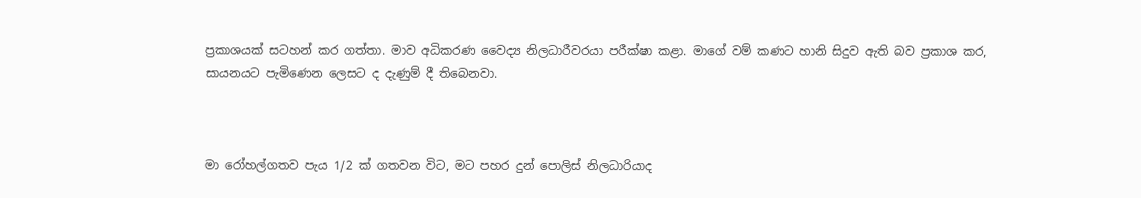ප්‍රකාශයක් සටහන් කර ගත්තා. මාව අධිකරණ වෛද්‍ය නිලධාරීවරයා පරීක්ෂා කළා. මාගේ වම් කණට හානි සිදුව ඇති බව ප්‍රකාශ කර, සායනයට පැමිණෙන ලෙසට ද දැණුම් දී තිබෙනවා.



මා රෝහල්ගතව පැය 1/2 ක් ගතවන විට, මට පහර දුන් පොලිස් නිලධාරියාද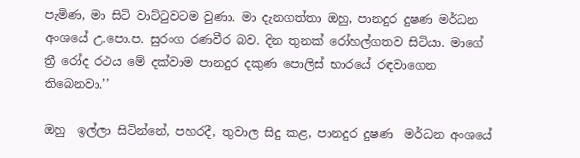පැමිණ, මා සිටි වාට්ටුවටම වුණා. මා දැනගත්තා ඔහු, පානදුර දුෂණ මර්ධන අංශයේ උ.පො.ප. සුරංග රණවීර බව. දින තුනක් රෝහල්ගතව සිටියා. මාගේ ත්‍රී රෝද රථය මේ දක්වාම පානදුර දකුණ පොලිස් භාරයේ රඳවාගෙන තිබෙනවා.’’

ඔහු  ඉල්ලා සිටින්නේ, පහරදී, තුවාල සිදු කළ, පානදුර දුෂණ  මර්ධන අංශයේ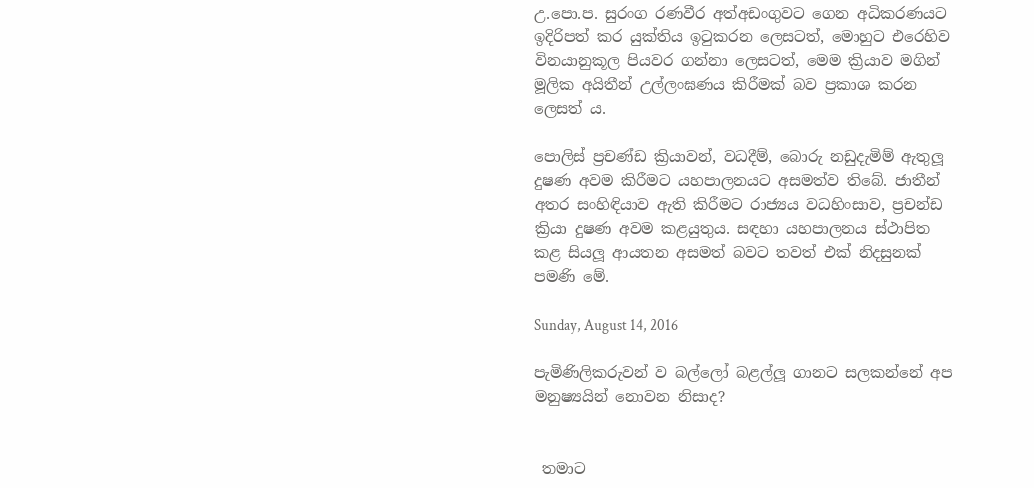උ.පො.ප. සුරංග රණවීර අත්අඩංගුවට ගෙන අධිකරණයට ඉදිරිපත් කර යුක්තිය ඉටුකරන ලෙසටත්, මොහුට එරෙහිව විනයානුකූල පියවර ගන්නා ලෙසටත්, මෙම ක්‍රියාව මගින් මූලික අයිතීන් උල්ලංඝණය කිරීමක් බව ප්‍රකාශ කරන ලෙසත් ය.

පොලිස් ප්‍රචණ්ඩ ක්‍රියාවන්, වධදීම්, බොරු නඩුදැමිම් ඇතුලූ දුෂණ අවම කිරීමට යහපාලනයට අසමත්ව තිබේ. ජාතීන් අතර සංහිඳියාව ඇති කිරීමට රාජ්‍යය වධහිංසාව, ප්‍රචන්ඩ ක්‍රියා දුෂණ අවම කළයුතුය. සඳහා යහපාලනය ස්ථාපිත කළ සියලූ ආයතන අසමත් බවට තවත් එක් නිදසුනක් පමණි මේ.

Sunday, August 14, 2016

පැමිණිලිකරුවන් ව බල්ලෝ බළල්ලූ ගානට සලකන්නේ අප මනුෂ්‍යයින් නොවන නිසාද?


 තමාට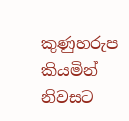කුණුහරුප කියමින් නිවසට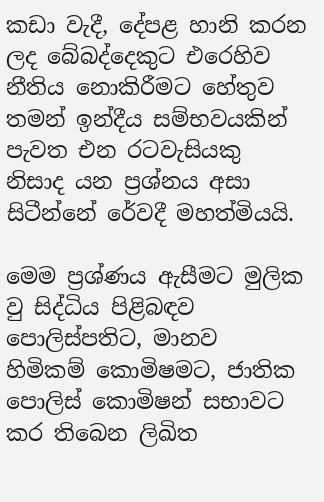කඩා වැදී, දේපළ හානි කරන ලද බේබද්දෙකුට එරෙහිව නීතිය නොකිරීමට හේතුව තමන් ඉන්දීය සම්භවයකින් පැවත එන රටවැසියකු නිසාද යන ප්‍රශ්නය අසා සිටීන්නේ රේවදී මහත්මියයි.

මෙම ප්‍රශ්ණය ඇසීමට මුලික වු සිද්ධිය පිළිබඳව පොලිස්පතිට, මානව හිමිකම් කොමිෂමට, ජාතික පොලිස් කොමිෂන් සභාවට කර තිබෙන ලිඛිත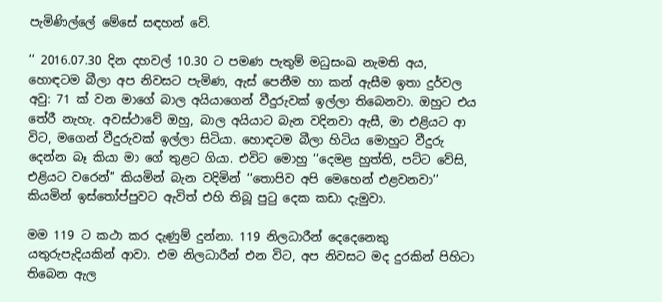පැමිණිල්ලේ මේසේ සඳහන් වේ.

‘‘ 2016.07.30 දින දහවල් 10.30 ට පමණ පැතුම් මධුසංඛ නැමති අය, හොඳටම බීලා අප නිවසට පැමිණ, ඇස් පෙනීම හා කන් ඇසීම ඉතා දුර්වල අවු: 71 ක් වන මාගේ බාල අයියාගෙන් වීදුරුවක් ඉල්ලා තිබෙනවා. ඔහුට එය තේරී නැහැ. අවස්ථාවේ ඔහු, බාල අයියාට බැන වදිනවා ඇසී, මා එළියට ආ විට, මගෙන් වීදුරුවක් ඉල්ලා සිටියා. හොඳටම බීලා හිටිය මොහුට වීදුරු දෙන්න බෑ කියා මා ගේ තුළට ගියා. එවිට මොහු ‘‘දෙමළ හුත්ති, පට්ට වේසි, එළියට වරෙන්’’ කියමින් බැන වදිමින් ‘‘තොපිව අපි මෙහෙන් එළවනවා’’ කියමින් ඉස්තෝප්පුවට ඇවිත් එහි තිබූ පුටු දෙක කඩා දැමුවා.

මම 119 ට කථා කර දැණුම් දුන්නා. 119 නිලධාරීන් දෙදෙනෙකු යතුරුපැදියකින් ආවා. එම නිලධාරීන් එන විට, අප නිවසට මද දුරකින් පිහිටා තිබෙන ඇල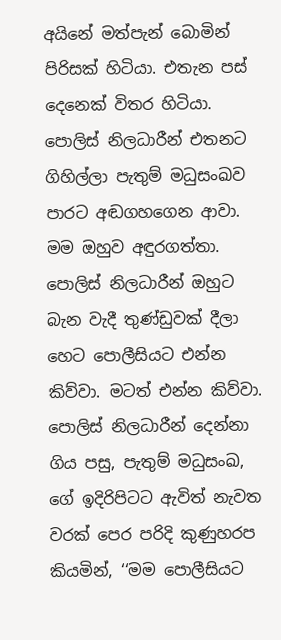අයිනේ මත්පැන් බොමින් පිරිසක් හිටියා. එතැන පස් දෙනෙක් විතර හිටියා. පොලිස් නිලධාරීන් එතනට ගිහිල්ලා පැතුම් මධුසංඛව පාරට අඬගහගෙන ආවා. මම ඔහුව අඳුරගත්තා. පොලිස් නිලධාරීන් ඔහුට බැන වැදී තුණ්ඩුවක් දීලා හෙට පොලීසියට එන්න කිව්වා. මටත් එන්න කිව්වා. පොලිස් නිලධාරීන් දෙන්නා ගිය පසු, පැතුම් මධුසංඛ, ගේ ඉදිරිපිටට ඇවිත් නැවත වරක් පෙර පරිදි කුණුහරප කියමින්, ‘‘මම පොලීසියට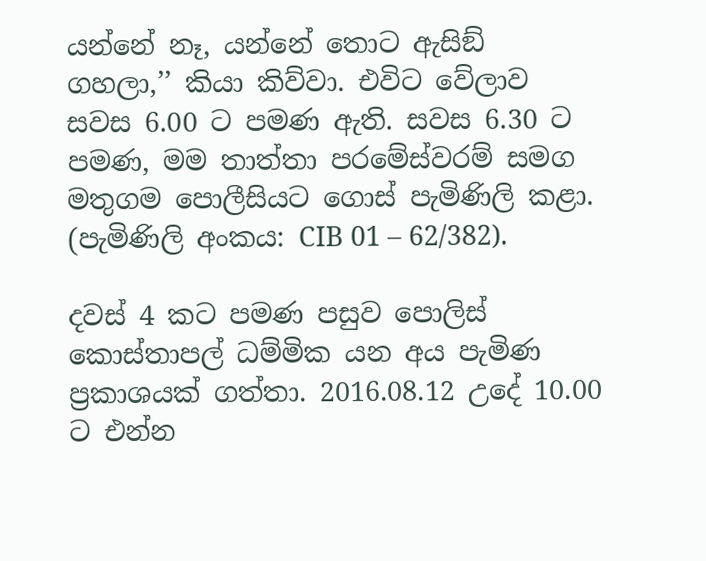යන්නේ නෑ, යන්නේ තොට ඇසිඞ් ගහලා,’’ කියා කිව්වා. එවිට වේලාව සවස 6.00 ට පමණ ඇති. සවස 6.30 ට පමණ, මම තාත්තා පරමේස්වරම් සමග මතුගම පොලීසියට ගොස් පැමිණිලි කළා. (පැමිණිලි අංකය: CIB 01 – 62/382).

දවස් 4 කට පමණ පසුව පොලිස් කොස්තාපල් ධම්මික යන අය පැමිණ ප්‍රකාශයක් ගත්තා. 2016.08.12 උදේ 10.00 ට එන්න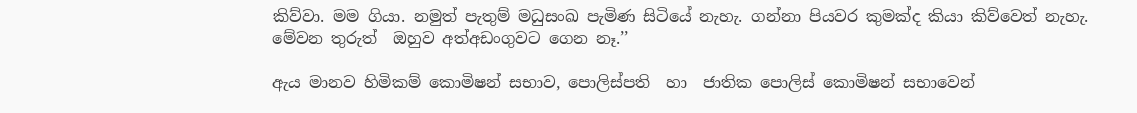කිව්වා. මම ගියා. නමුත් පැතුම් මධුසංඛ පැමිණ සිටියේ නැහැ. ගන්නා පියවර කුමක්ද කියා කිව්වෙත් නැහැ. මේවන තුරුත්  ඔහුව අත්අඩංගුවට ගෙන නෑ.’’

ඇය මානව හිමිකම් කොමිෂන් සභාව, පොලිස්පති  හා  ජාතික පොලිස් කොමිෂන් සභාවෙන්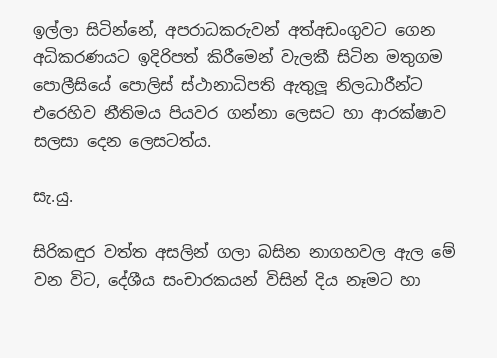ඉල්ලා සිටින්නේ, අපරාධකරුවන් අත්අඩංගුවට ගෙන අධිකරණයට ඉදිරිපත් කිරීමෙන් වැලකී සිටින මතුගම පොලීසියේ පොලිස් ස්ථානාධිපති ඇතුලූ නිලධාරීන්ට එරෙහිව නීතිමය පියවර ගන්නා ලෙසට හා ආරක්ෂාව සලසා දෙන ලෙසටත්ය.

සැ.යු.

සිරිකඳුර වත්ත අසලින් ගලා බසින නාගහවල ඇල මේ වන විට, දේශීය සංචාරකයන් විසින් දිය නෑමට හා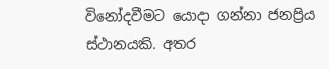විනෝදවීමට යොදා ගන්නා ජනප්‍රිය ස්ථානයකි. අතර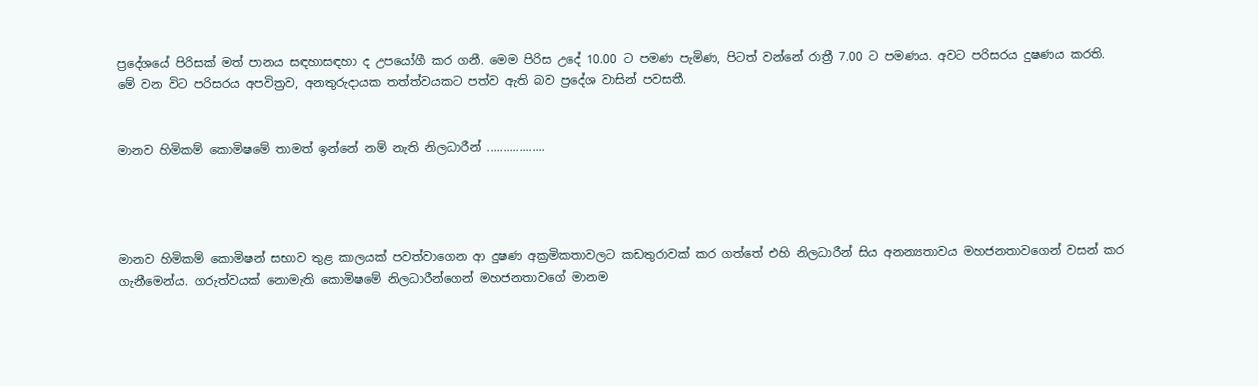ප්‍රදේශයේ පිරිසක් මත් පානය සඳහාසඳහා ද උපයෝගී කර ගනී. මෙම පිරිස උදේ 10.00 ට පමණ පැමිණ, පිටත් වන්නේ රාත්‍රී 7.00 ට පමණය. අවට පරිසරය දුෂණය කරති. මේ වන විට පරිසරය අපවිත්‍රව, අනතුරුදායක තත්ත්වයකට පත්ව ඇති බව ප්‍රදේශ වාසින් පවසතී.


මානව හිමිකම් කොමිෂමේ තාමත් ඉන්නේ නම් නැති නිලධාරීන් ..................




මානව හිමිකම් කොමිෂන් සභාව තුළ කාලයක් පවත්වාගෙන ආ දුෂණ අක්‍රමිකතාවලට කඩතුරාවක් කර ගත්තේ එහි නිලධාරීන් සිය අනන්‍යතාවය මහජනතාවගෙන් වසන් කර ගැනීමෙන්ය. ගරුත්වයක් නොමැති කොමිෂමේ නිලධාරීන්ගෙන් මහජනතාවගේ මානම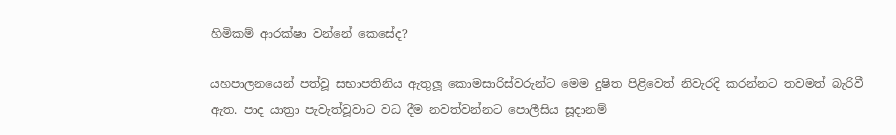හිමිකම් ආරක්ෂා වන්නේ කෙසේද?

යහපාලනයෙන් පත්වූ සභාපතිනිය ඇතුලූ කොමසාරිස්වරුන්ට මෙම දුෂිත පිළිවෙත් නිවැරදි කරන්නට තවමත් බැරිවී ඇත. පාද යාත්‍රා පැවැත්වූවාට වධ දීම නවත්වන්නට පොලීසිය සූදානම්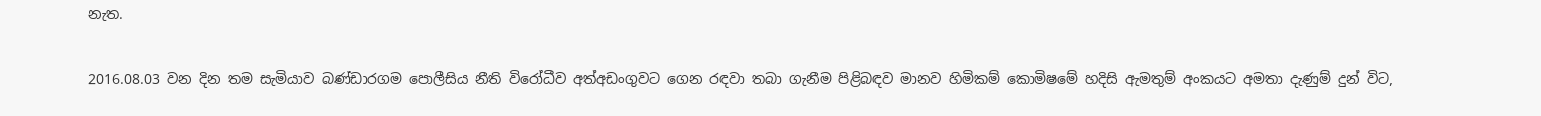නැත.

2016.08.03 වන දින තම සැමියාව බණ්ඩාරගම පොලීසිය නීති විරෝධීව අත්අඩංගුවට ගෙන රඳවා තබා ගැනීම පිළිබඳව මානව හිමිකම් කොමිෂමේ හදිසි ඇමතුම් අංකයට අමතා දැණුම් දුන් විට,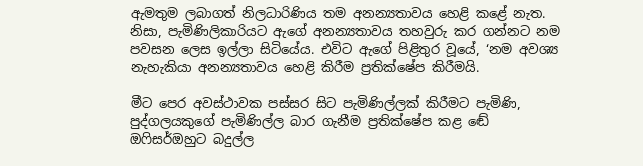ඇමතුම ලබාගත් නිලධාරිණිය තම අනන්‍යතාවය හෙළි කළේ නැත. නිසා, පැමිණිලිකාරියට ඇගේ අනන්‍යතාවය තහවුරු කර ගන්නට නම පවසන ලෙස ඉල්ලා සිටියේය. එවිට ඇගේ පිළිතුර වූයේ, ‘නම අවශ්‍ය නැහැකියා අනන්‍යතාවය හෙළි කිරීම ප්‍රතික්ෂේප කිරීමයි.

මීට පෙර අවස්ථාවක පස්සර සිට පැමිණිල්ලක් කිරීමට පැමිණි, පුද්ගලයකුගේ පැමිණිල්ල බාර ගැනීම ප්‍රතික්ෂේප කළ ඬේ ඔෆිසර්ඔහුට බදුල්ල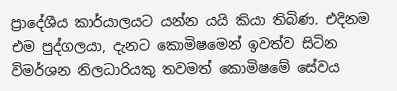ප්‍රාදේශීය කාර්යාලයට යන්න යයි කියා තිබිණ. එදිනම එම පුද්ගලයා, දැනට කොමිෂමෙන් ඉවත්ව සිටින විමර්ශන නිලධාරියකු තවමත් කොමිෂමේ සේවය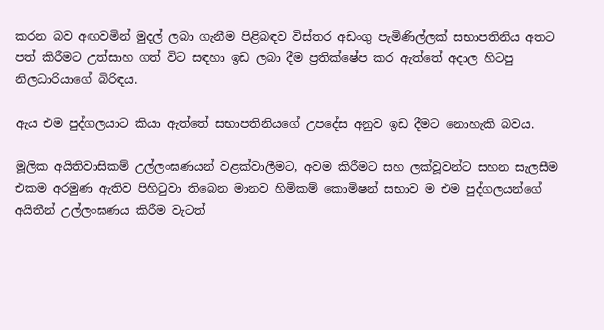කරන බව අඟවමින් මුදල් ලබා ගැනීම පිළිබඳව විස්තර අඩංගු පැමිණිල්ලක් සභාපතිනිය අතට පත් කිරීමට උත්සාහ ගත් විට සඳහා ඉඩ ලබා දීම ප්‍රතික්ෂේප කර ඇත්තේ අදාල හිටපු නිලධාරියාගේ බිරිඳය.

ඇය එම පුද්ගලයාට කියා ඇත්තේ සභාපතිනියගේ උපදේස අනුව ඉඩ දීමට නොහැකි බවය.

මූලික අයිතිවාසිකම් උල්ලංඝණයන් වළක්වාලීමට, අවම කිරීමට සහ ලක්වූවන්ට සහන සැලසීම එකම අරමුණ ඇතිව පිහිටුවා තිබෙන මානව හිමිකම් කොමිෂන් සභාව ම එම පුද්ගලයන්ගේ අයිතීන් උල්ලංඝණය කිරීම වැටත්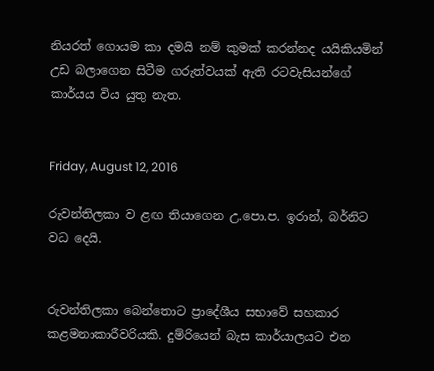නියරත් ගොයම කා දමයි නම් කුමක් කරන්නද යයිකියමින් උඩ බලාගෙන සිටීම ගරුත්වයක් ඇති රටවැසියන්ගේ කාර්යය විය යුතු නැත.


Friday, August 12, 2016

රුවන්තිලකා ව ළඟ තියාගෙන උ.පො.ප. ඉරාන්, බර්නිට වධ දෙයි.


රුවන්තිලකා බෙන්තොට ප්‍රාදේශීය සභාවේ සහකාර කළමනාකාරීවරියකි. දුම්රියෙන් බැස කාර්යාලයට එන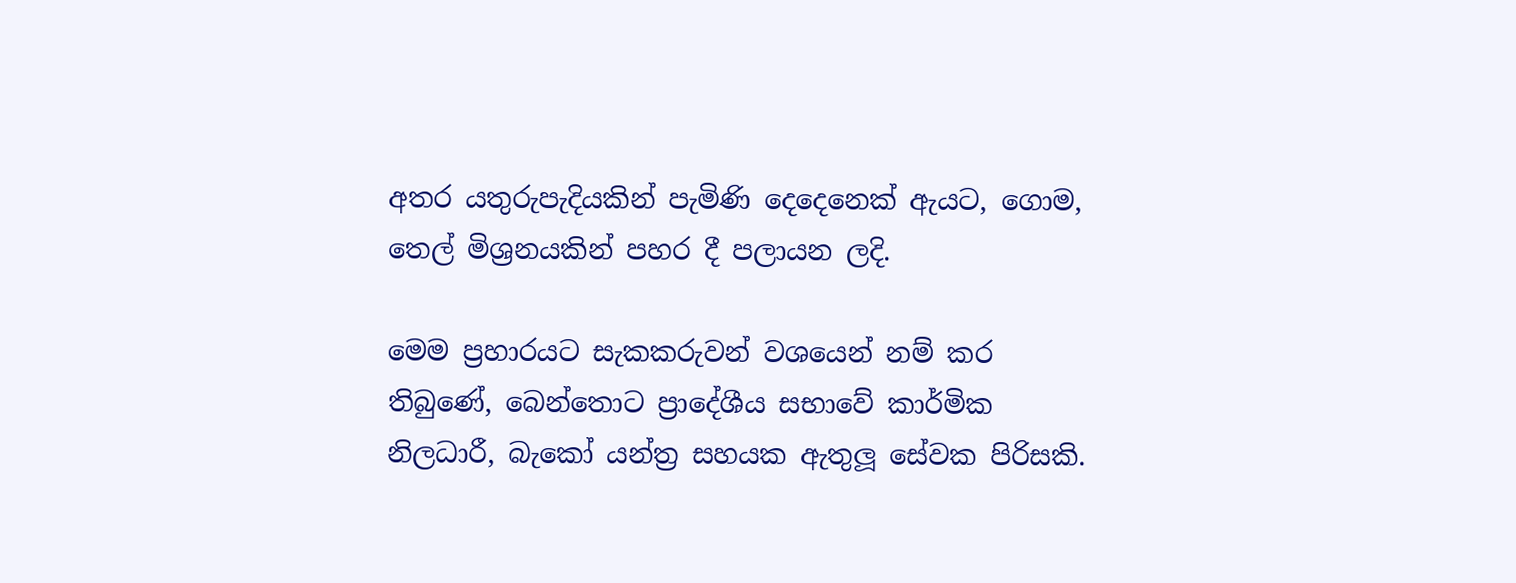අතර යතුරුපැදියකින් පැමිණි දෙදෙනෙක් ඇයට, ගොම, තෙල් මිශ්‍රනයකින් පහර දී පලායන ලදි.

මෙම ප්‍රහාරයට සැකකරුවන් වශයෙන් නම් කර තිබුණේ, බෙන්තොට ප්‍රාදේශීය සභාවේ කාර්මික නිලධාරී, බැකෝ යන්ත්‍ර සහයක ඇතුලූ සේවක පිරිසකි.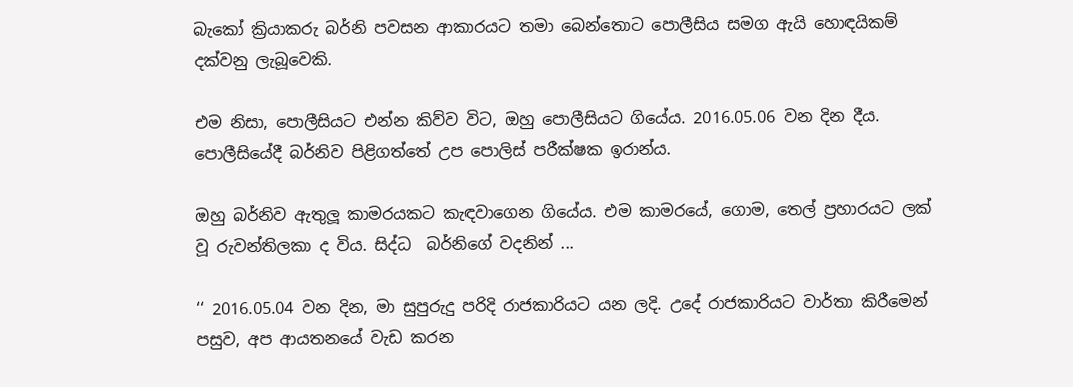බැකෝ ක්‍රියාකරු බර්නි පවසන ආකාරයට තමා බෙන්තොට පොලීසිය සමග ඇයි හොඳයිකම් දක්වනු ලැබූවෙකි.

එම නිසා, පොලීසියට එන්න කිව්ව විට, ඔහු පොලීසියට ගියේය. 2016.05.06 වන දින දීය. පොලීසියේදී බර්නිව පිළිගත්තේ උප පොලිස් පරීක්ෂක ඉරාන්ය.

ඔහු බර්නිව ඇතුලූ කාමරයකට කැඳවාගෙන ගියේය. එම කාමරයේ, ගොම, තෙල් ප්‍රහාරයට ලක් වූ රුවන්තිලකා ද විය. සිද්ධ  බර්නිගේ වදනින් ...

‘‘ 2016.05.04 වන දින, මා සුපුරුදු පරිදි රාජකාරියට යන ලදි. උදේ රාජකාරියට වාර්තා කිරීමෙන් පසුව, අප ආයතනයේ වැඩ කරන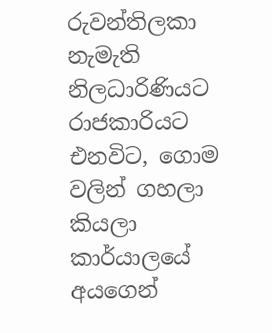රුවන්තිලකා නැමැති නිලධාරිණියට රාජකාරියට එනවිට, ගොම වලින් ගහලා කියලා කාර්යාලයේ අයගෙන්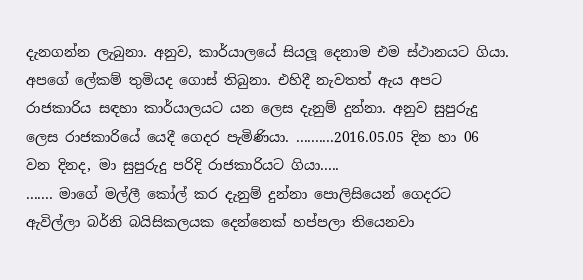දැනගන්න ලැබුනා. අනුව, කාර්යාලයේ සියලූ දෙනාම එම ස්ථානයට ගියා. අපගේ ලේකම් තුමියද ගොස් තිබුනා. එහිදී නැවතත් ඇය අපට රාජකාරිය සඳහා කාර්යාලයට යන ලෙස දැනුම් දුන්නා. අනුව සුපුරුදු ලෙස රාජකාරියේ යෙදී ගෙදර පැමිණියා. ..........2016.05.05 දින හා 06 වන දිනද, මා සුපුරුදු පරිදි රාජකාරියට ගියා.....
....... මාගේ මල්ලී කෝල් කර දැනුම් දුන්නා පොලිසියෙන් ගෙදරට ඇවිල්ලා බර්නි බයිසිකලයක දෙන්නෙක් හප්පලා තියෙනවා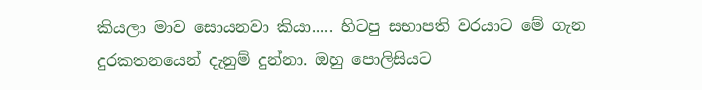කියලා මාව සොයනවා කියා..... හිටපු සභාපති වරයාට මේ ගැන දුරකතනයෙන් දැනුම් දුන්නා. ඔහු පොලිසියට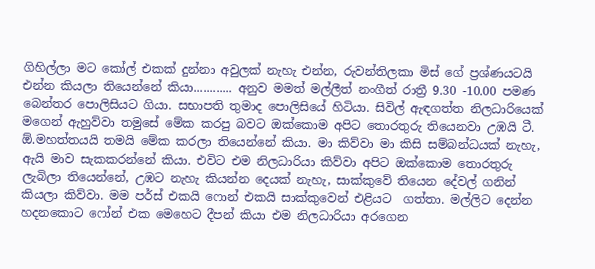ගිහිල්ලා මට කෝල් එකක් දුන්නා අවුලක් නැහැ එන්න, රුවන්තිලකා මිස් ගේ ප්‍රශ්ණයටයි එන්න කියලා තියෙන්නේ කියා............ අනුව මමත් මල්ලීත් නංගීත් රාත්‍රී 9.30 -10.00 පමණ බෙන්තර පොලිසියට ගියා. සභාපති තුමාද පොලිසියේ හිටියා. සිවිල් ඇඳගත්ත නිලධාරියෙක් මගෙන් ඇහුව්වා තමුසේ මේක කරපු බවට ඔක්කොම අපිට තොරතුරු තියෙනවා උඹයි ටී. ඕ.මහත්තයයි තමයි මේක කරලා තියෙන්නේ කියා. මා කිව්වා මා කිසි සම්බන්ධයක් නැහැ, ඇයි මාව සැකකරන්නේ කියා. එවිට එම නිලධාරියා කිව්වා අපිට ඔක්කොම තොරතුරු ලැබිලා තියෙන්නේ, උඹට නැහැ කියන්න දෙයක් නැහැ, සාක්කුවේ තියෙන දේවල් ගනින් කියලා කිව්වා. මම පර්ස් එකයි ෆොන් එකයි සාක්කුවෙන් එළියට  ගත්තා. මල්ලිට දෙන්න හදනකොට ෆෝන් එක මෙහෙට දීපන් කියා එම නිලධාරියා අරගෙන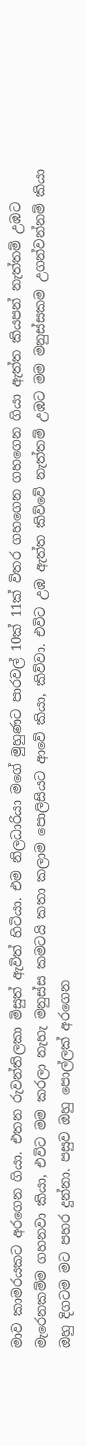මාව කාමරයකට අරගෙන ගියා. එතන රුවන්තිලකා මිසුත් ඇවිත් හිටියා. එම නිලධාරියා මගේ මුහුණට පාරවල් 10ක් 11ක් විතර ගහගෙන ගහගෙන ගියා ඇත්ත කියපන් නැත්තම් උඹට මැරෙනකම්ම ගහනවා කියා, එවිට මම කරලා නැහැ මනුස්ස කමටයි කතා කලාම පොලිසියට ආවේ කියා, කිව්වා. එවිට උඹ ඇත්ත කිව්වේ නැත්තම් උඹට මම මනුස්සකම උගන්වන්නම් කියා ඔහු දිගටම මට පහර දුන්නා. පසුව ඔහු පොල්ලක් අරගෙන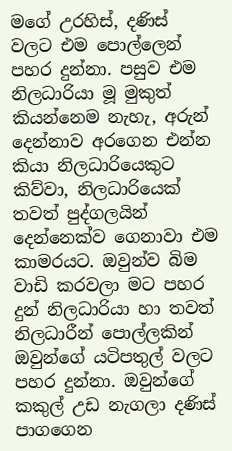මගේ උරහිස්, දණිස් වලට එම පොල්ලෙන් පහර දුන්නා. පසුව එම නිලධාරියා මූ මුකුත් කියන්නෙම නැහැ, අරුන් දෙන්නාව අරගෙන එන්න කියා නිලධාරියෙකුට කිව්වා, නිලධාරියෙක් තවත් පුද්ගලයින් දෙන්නෙක්ව ගෙනාවා එම කාමරයට. ඔවුන්ව බිම වාඩි කරවලා මට පහර දුන් නිලධාරියා හා තවත් නිලධාරීන් පොල්ලකින් ඔවුන්ගේ යටිපතුල් වලට පහර දුන්නා. ඔවුන්ගේ කකුල් උඩ නැගලා දණිස් පාගගෙන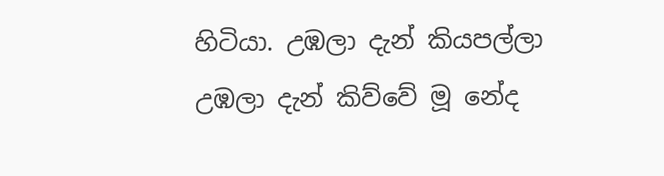හිටියා. උඹලා දැන් කියපල්ලා උඹලා දැන් කිව්වේ මූ නේද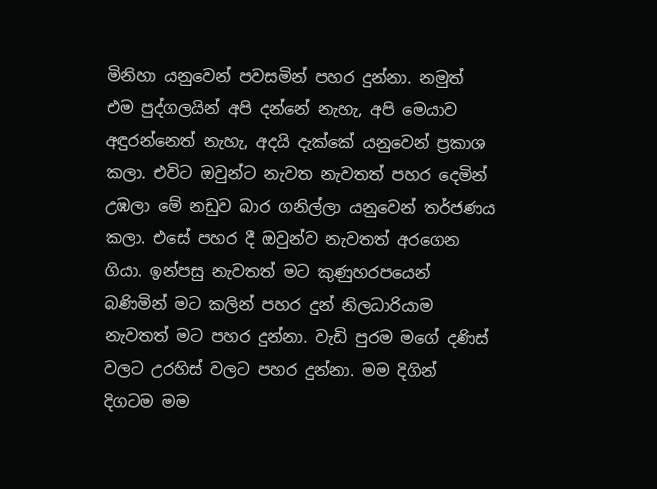මිනිහා යනුවෙන් පවසමින් පහර දුන්නා. නමුත් එම පුද්ගලයින් අපි දන්නේ නැහැ, අපි මෙයාව අඳුරන්නෙත් නැහැ, අදයි දැක්කේ යනුවෙන් ප්‍රකාශ කලා. එවිට ඔවුන්ට නැවත නැවතත් පහර දෙමින් උඹලා මේ නඩුව බාර ගනිල්ලා යනුවෙන් තර්ජණය කලා. එසේ පහර දී ඔවුන්ව නැවතත් අරගෙන ගියා. ඉන්පසු නැවතත් මට කුණුහරපයෙන් බණිමින් මට කලින් පහර දුන් නිලධාරියාම නැවතත් මට පහර දුන්නා. වැඩි පුරම මගේ දණිස් වලට උරහිස් වලට පහර දුන්නා. මම දිගින් දිගටම මම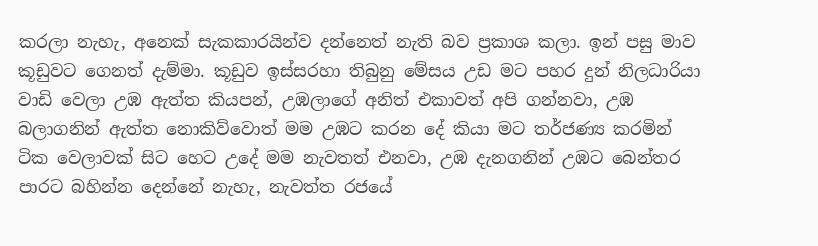කරලා නැහැ, අනෙක් සැකකාරයින්ව දන්නෙත් නැති බව ප්‍රකාශ කලා. ඉන් පසු මාව කූඩුවට ගෙනත් දැම්මා. කූඩුව ඉස්සරහා තිබුනු මේසය උඩ මට පහර දුන් නිලධාරියා වාඩි වෙලා උඹ ඇත්ත කියපන්, උඹලාගේ අනිත් එකාවත් අපි ගන්නවා, උඹ බලාගනින් ඇත්ත නොකිව්වොත් මම උඹට කරන දේ කියා මට තර්ජණ්‍ය කරමින් ටික වෙලාවක් සිට හෙට උදේ මම නැවතත් එනවා, උඹ දැනගනින් උඹට බෙන්තර පාරට බහින්න දෙන්නේ නැහැ, නැවත්ත රජයේ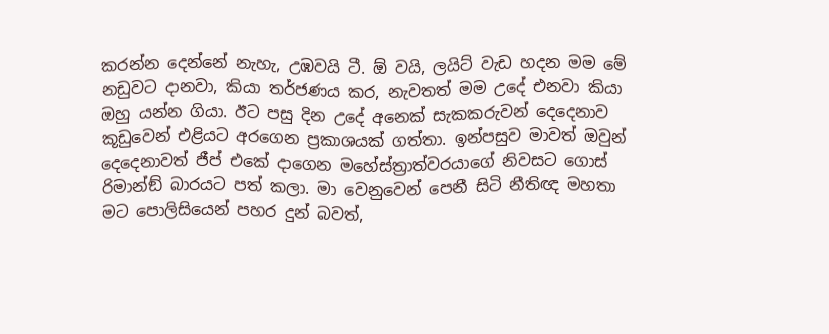කරන්න දෙන්නේ නැහැ, උඹවයි ටී. ඕ වයි, ලයිට් වැඩ හදන මම මේ නඩුවට දානවා, කියා තර්ජණය කර, නැවතත් මම උදේ එනවා කියා ඔහු යන්න ගියා. ඊට පසු දින උදේ අනෙක් සැකකරුවන් දෙදෙනාව කූඩුවෙන් එළියට අරගෙන ප්‍රකාශයක් ගත්තා. ඉන්පසුව මාවත් ඔවුන් දෙදෙනාවත් ජීප් එකේ දාගෙන මහේස්ත්‍රාත්වරයාගේ නිවසට ගොස් රිමාන්ඞ් බාරයට පත් කලා. මා වෙනුවෙන් පෙනී සිටි නීතිඥ මහතා මට පොලිසියෙන් පහර දුන් බවත්,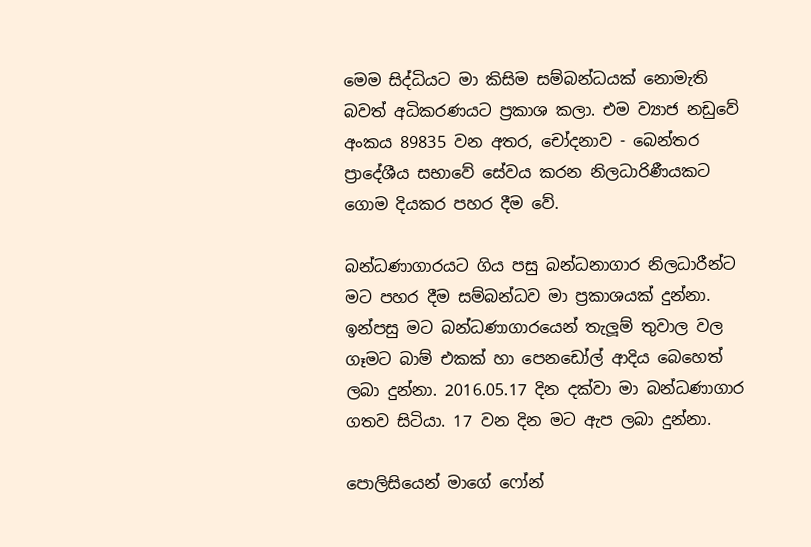මෙම සිද්ධියට මා කිසිම සම්බන්ධයක් නොමැති බවත් අධිකරණයට ප්‍රකාශ කලා. එම ව්‍යාජ නඩුවේ අංකය 89835 වන අතර, චෝදනාව - බෙන්තර ප්‍රාදේශීය සභාවේ සේවය කරන නිලධාරිණීයකට ගොම දියකර පහර දීම වේ.

බන්ධණාගාරයට ගිය පසු බන්ධනාගාර නිලධාරීන්ට මට පහර දීම සම්බන්ධව මා ප්‍රකාශයක් දුන්නා. ඉන්පසු මට බන්ධණාගාරයෙන් තැලූම් තුවාල වල ගෑමට බාම් එකක් හා පෙනඩෝල් ආදිය බෙහෙත් ලබා දුන්නා. 2016.05.17 දින දක්වා මා බන්ධණාගාර ගතව සිටියා. 17 වන දින මට ඇප ලබා දුන්නා.

පොලිසියෙන් මාගේ ෆෝන්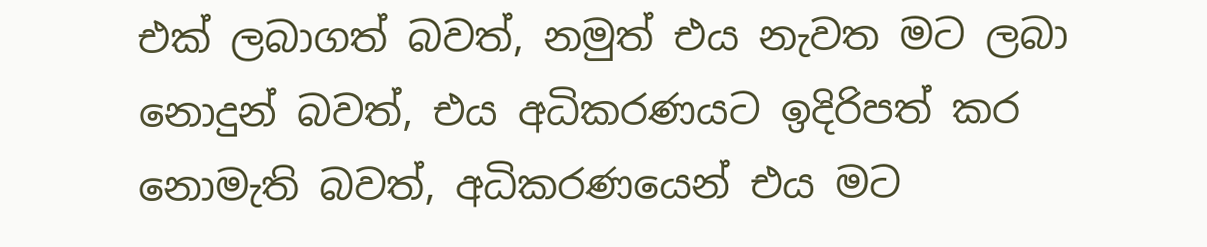එක් ලබාගත් බවත්, නමුත් එය නැවත මට ලබා නොදුන් බවත්, එය අධිකරණයට ඉදිරිපත් කර නොමැති බවත්, අධිකරණයෙන් එය මට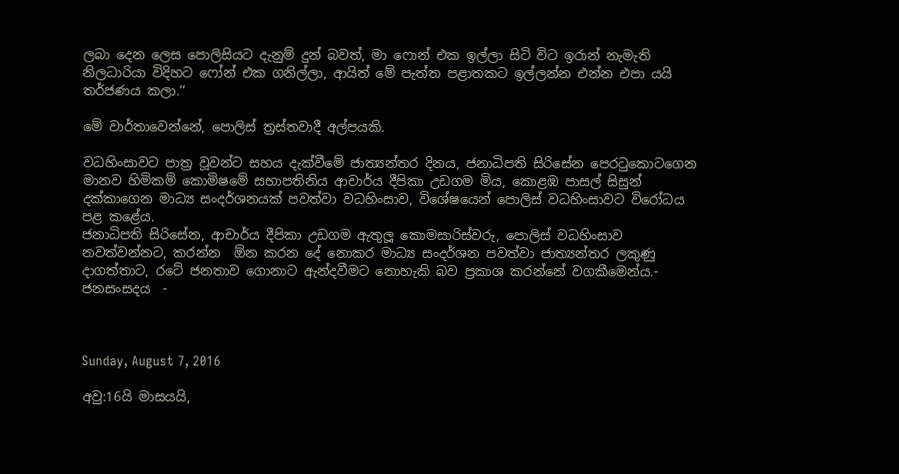ලබා දෙන ලෙස පොලිසියට දැනුම් දුන් බවත්, මා ෆොන් එක ඉල්ලා සිටි විට ඉරාන් නැමැති නිලධාරියා විදිහට ෆෝන් එක ගනිල්ලා, ආයිත් මේ පැත්ත පළාතකට ඉල්ලන්න එන්න එපා යයි තර්ජණය කලා.’’

මේ වාර්තාවෙන්නේ, පොලිස් ත්‍රස්තවාදී අල්පයකි.

වධහිංසාවට පාත්‍ර වූවන්ට සහය දැක්වීමේ ජාත්‍යන්තර දිනය, ජනාධිපති සිරිසේන පෙරටුකොටගෙන මානව හිමිකම් කොමිෂමේ සභාපතිනිය ආචාර්ය දීපිකා උඩගම මිය, කොළඹ පාසල් සිසුන් දක්කාගෙන මාධ්‍ය සංදර්ශනයක් පවත්වා වධහිංසාව, විශේෂයෙන් පොලිස් වධහිංසාවට විරෝධය පළ කළේය.
ජනාධිපති සිරිසේන, ආචාර්ය දීපිකා උඩගම ඇතුලූ කොමසාරිස්වරු, පොලිස් වධහිංසාව නවත්වන්නට, කරන්න  ඕන කරන දේ නොකර මාධ්‍ය සංදර්ශන පවත්වා ජාත්‍යන්තර ලකුණු දාගත්තාට, රටේ ජනතාව ගොනාට ඇන්දවීමට නොහැකි බව ප්‍රකාශ කරන්නේ වගකීමෙන්ය.- ජනසංසදය  -



Sunday, August 7, 2016

අවු:16යි මාසයයි,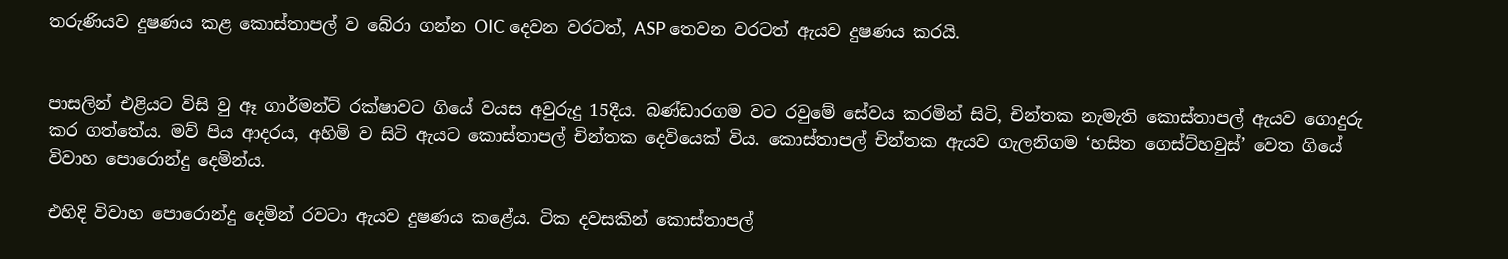තරුණියව දුෂණය කළ කොස්තාපල් ව බේරා ගන්න OIC දෙවන වරටත්, ASP තෙවන වරටත් ඇයව දුෂණය කරයි.


පාසලින් එළියට විසි වු ඈ ගාර්මන්ට් රක්ෂාවට ගියේ වයස අවුරුදු 15දීය. බණ්ඩාරගම වට රවුමේ සේවය කරමින් සිටි, චින්තක නැමැති කොස්තාපල් ඇයව ගොදුරු කර ගත්තේය. මව් පිය ආදරය, අහිමි ව සිටි ඇයට කොස්තාපල් චින්තක දෙවියෙක් විය. කොස්තාපල් චින්තක ඇයව ගැලනිගම ‘හසිත ගෙස්ට්හවුස්’ වෙත ගියේ විවාහ පොරොන්දු දෙමින්ය.

එහිදි විවාහ පොරොන්දු දෙමින් රවටා ඇයව දුෂණය කළේය. ටික දවසකින් කොස්තාපල්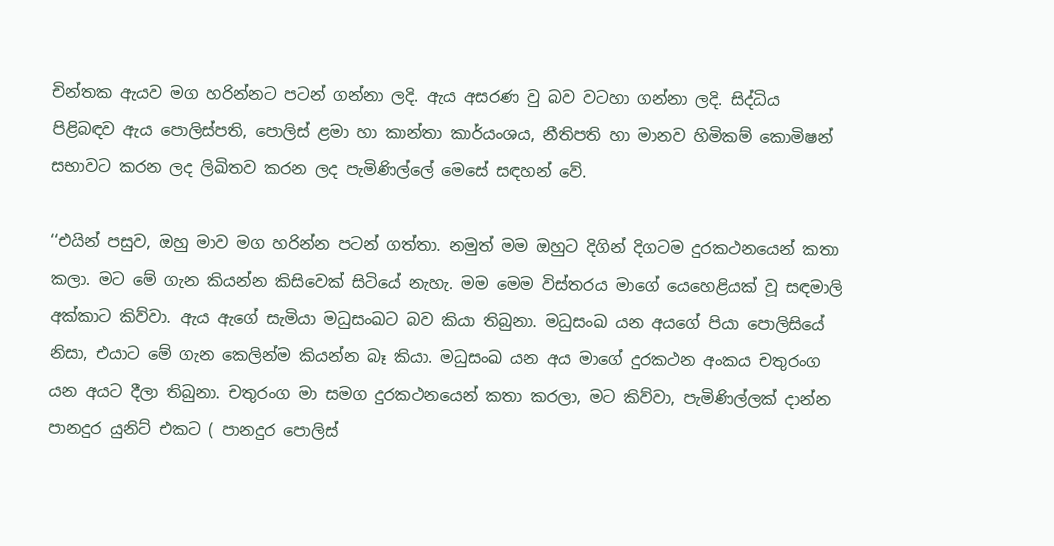චින්තක ඇයව මග හරින්නට පටන් ගන්නා ලදි. ඇය අසරණ වු බව වටහා ගන්නා ලදි. සිද්ධිය පිළිබඳව ඇය පොලිස්පති, පොලිස් ළමා හා කාන්තා කාර්යංශය, නීතිපති හා මානව හිමිකම් කොමිෂන් සභාවට කරන ලද ලිඛිතව කරන ලද පැමිණිල්ලේ මෙසේ සඳහන් වේ.

‘‘එයින් පසුව, ඔහු මාව මග හරින්න පටන් ගත්තා. නමුත් මම ඔහුට දිගින් දිගටම දුරකථනයෙන් කතා කලා. මට මේ ගැන කියන්න කිසිවෙක් සිටියේ නැහැ. මම මෙම විස්තරය මාගේ යෙහෙළියක් වූ සඳමාලි අක්කාට කිව්වා. ඇය ඇගේ සැමියා මධුසංඛට බව කියා තිබුනා. මධුසංඛ යන අයගේ පියා පොලිසියේ නිසා, එයාට මේ ගැන කෙලින්ම කියන්න බෑ කියා. මධුසංඛ යන අය මාගේ දුරකථන අංකය චතුරංග යන අයට දීලා තිබුනා. චතුරංග මා සමග දුරකථනයෙන් කතා කරලා, මට කිව්වා, පැමිණිල්ලක් දාන්න පානදුර යුනිට් එකට ( පානදුර පොලිස්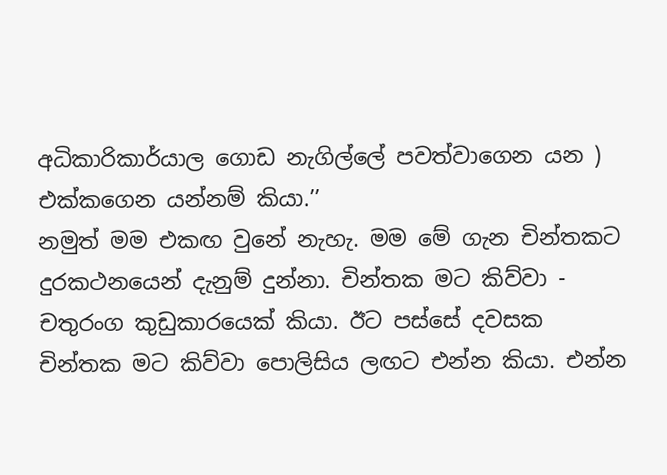අධිකාරිකාර්යාල ගොඩ නැගිල්ලේ පවත්වාගෙන යන ) එක්කගෙන යන්නම් කියා.’’
නමුත් මම එකඟ වුනේ නැහැ. මම මේ ගැන චින්තකට දුරකථනයෙන් දැනුම් දුන්නා. චින්තක මට කිව්වා - චතුරංග කුඩුකාරයෙක් කියා. ඊට පස්සේ දවසක චින්තක මට කිව්වා පොලිසිය ලඟට එන්න කියා. එන්න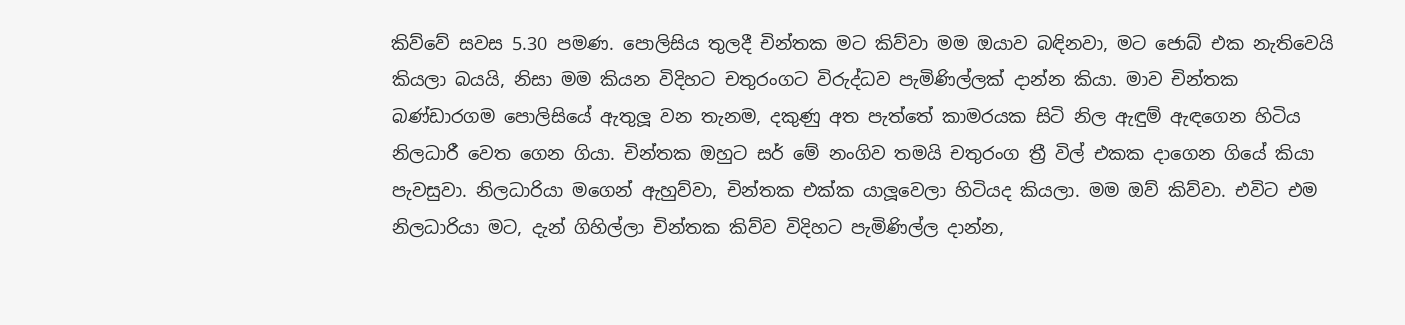කිව්වේ සවස 5.30 පමණ. පොලිසිය තුලදී චින්තක මට කිව්වා මම ඔයාව බඳිනවා, මට ජොබ් එක නැතිවෙයි කියලා බයයි, නිසා මම කියන විදිහට චතුරංගට විරුද්ධව පැමිණිල්ලක් දාන්න කියා. මාව චින්තක බණ්ඩාරගම පොලිසියේ ඇතුලූ වන තැනම, දකුණු අත පැත්තේ කාමරයක සිටි නිල ඇඳුම් ඇඳගෙන හිටිය නිලධාරී වෙත ගෙන ගියා. චින්තක ඔහුට සර් මේ නංගිව තමයි චතුරංග ත්‍රී විල් එකක දාගෙන ගියේ කියා පැවසුවා. නිලධාරියා මගෙන් ඇහුව්වා, චින්තක එක්ක යාලූවෙලා හිටියද කියලා. මම ඔව් කිව්වා. එවිට එම නිලධාරියා මට, දැන් ගිහිල්ලා චින්තක කිව්ව විදිහට පැමිණිල්ල දාන්න,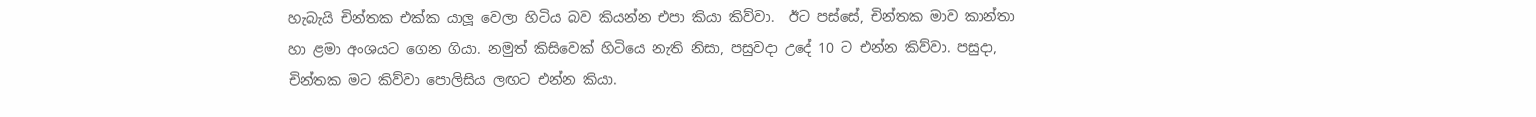හැබැයි චින්තක එක්ක යාලූ වෙලා හිටිය බව කියන්න එපා කියා කිව්වා.  ඊට පස්සේ, චින්තක මාව කාන්තා හා ළමා අංශයට ගෙන ගියා. නමුත් කිසිවෙක් හිටියෙ නැති නිසා, පසුවදා උදේ 10 ට එන්න කිව්වා. පසුදා, චින්තක මට කිව්වා පොලිසිය ලඟට එන්න කියා.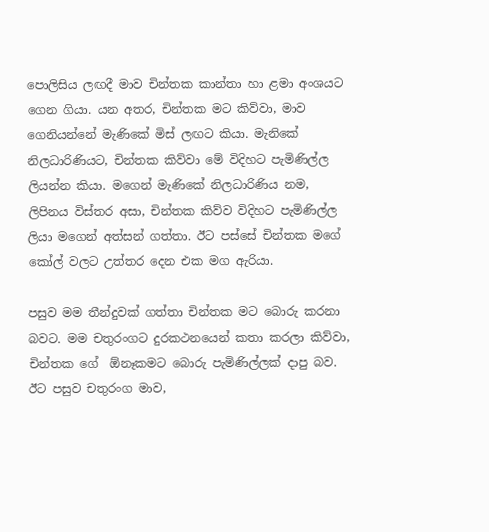පොලිසිය ලඟදී මාව චින්තක කාන්තා හා ළමා අංශයට ගෙන ගියා. යන අතර, චින්තක මට කිව්වා, මාව ගෙනියන්නේ මැණිකේ මිස් ලඟට කියා. මැනිකේ නිලධාරිණියට, චින්තක කිව්වා මේ විදිහට පැමිණිල්ල ලියන්න කියා. මගෙන් මැණිකේ නිලධාරිණිය නම, ලිපිනය විස්තර අසා, චින්තක කිව්ව විදිහට පැමිණිල්ල ලියා මගෙන් අත්සන් ගත්තා. ඊට පස්සේ චින්තක මගේ කෝල් වලට උත්තර දෙන එක මග ඇරියා.

පසුව මම තීන්දුවක් ගත්තා චින්තක මට බොරු කරනා බවට. මම චතුරංගට දුරකථනයෙන් කතා කරලා කිව්වා, චින්තක ගේ  ඕනෑකමට බොරු පැමිණිල්ලක් දාපු බව. ඊට පසුව චතුරංග මාව,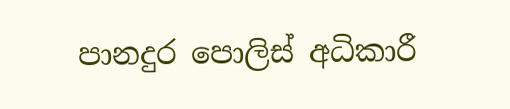පානදුර පොලිස් අධිකාරී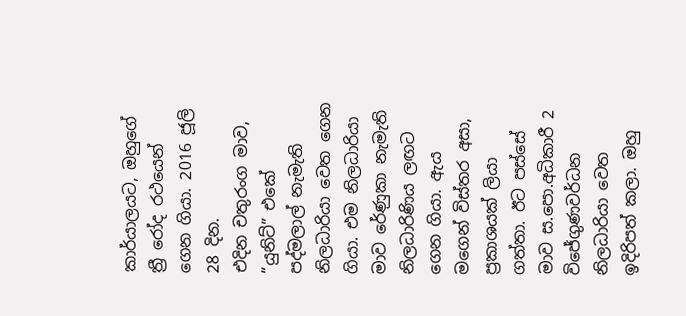කාර්යාලයට, ඔහුගේ ත්‍රී රෝද රථයෙන් ගෙන ගියා. 2016 ජූලි 28 දින.
එදින චතුරංග මාව, ”යුනිට්” එකේ  පද්මලාල් නැමැති නිලධාරියා වෙත ගෙන ගියා. එම නිලධාරියා මාව රේණුකා නැමැති නිලධාරිණිය ලඟට ගෙන ගියා. ඇය මගෙන් විස්තර අසා, ප්‍රකාශයක් ලියා ගත්තා. ඊට පස්සේ මාව ස.පො.අධිකාරී 2 විජේගුණවර්ධන නිලධාරියා වෙත ඉදිරිපත් කලා. ඔහු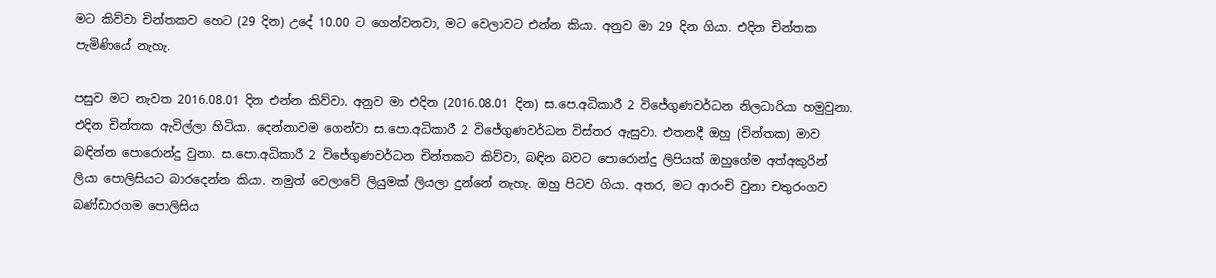මට කිව්වා චින්තකව හෙට (29 දින) උදේ 10.00 ට ගෙන්වනවා, මට වෙලාවට එන්න කියා. අනුව මා 29 දින ගියා. එදින චින්තක පැමිණියේ නැහැ.

පසුව මට නැවත 2016.08.01 දින එන්න කිව්වා. අනුව මා එදින (2016.08.01 දින) ස.පෙ.අධිකාරී 2 විජේගුණවර්ධන නිලධාරියා හමුවුනා. එදින චින්තක ඇවිල්ලා හිටියා. දෙන්නාවම ගෙන්වා ස.පො.අධිකාරී 2 විජේගුණවර්ධන විස්තර ඇසුවා. එතනදී ඔහු (චින්තක) මාව බඳින්න පොරොන්දු වුනා. ස.පො.අධිකාරී 2 විජේගුණවර්ධන චින්තකට කිව්වා, බඳින බවට පොරොන්දු ලිපියක් ඔහුගේම අත්අකුරින් ලියා පොලිසියට බාරදෙන්න කියා. නමුත් වෙලාවේ ලියුමක් ලියලා දුන්නේ නැහැ. ඔහු පිටව ගියා. අතර, මට ආරංචි වුනා චතුරංගව බණ්ඩාරගම පොලිසිය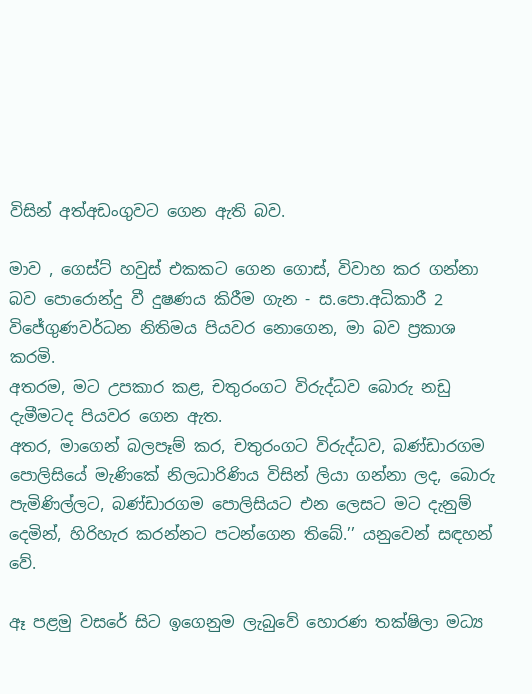විසින් අත්අඩංගුවට ගෙන ඇති බව.

මාව , ගෙස්ට් හවුස් එකකට ගෙන ගොස්, විවාහ කර ගන්නා බව පොරොන්දු වී දුෂණය කිරීම ගැන - ස.පො.අධිකාරී 2 විජේගුණවර්ධන නිතිමය පියවර නොගෙන, මා බව ප්‍රකාශ කරමි.
අතරම, මට උපකාර කළ, චතුරංගට විරුද්ධව බොරු නඩු දැමීමටද පියවර ගෙන ඇත.
අතර, මාගෙන් බලපෑම් කර, චතුරංගට විරුද්ධව, බණ්ඩාරගම පොලිසියේ මැණිකේ නිලධාරිණිය විසින් ලියා ගන්නා ලද, බොරු පැමිණිල්ලට, බණ්ඩාරගම පොලිසියට එන ලෙසට මට දැනුම් දෙමින්, හිරිහැර කරන්නට පටන්ගෙන තිබේ.’’ යනුවෙන් සඳහන් වේ.

ඈ පළමු වසරේ සිට ඉගෙනුම ලැබුවේ හොරණ තක්ෂිලා මධ්‍ය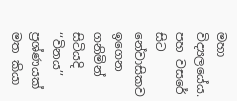මහා විද්‍යලයේය. පහ වසරේ සිට නේවාසිකව ඉගෙන ගනිමින් සිටියදි ‘‘විනය’’ ප්‍රශ්ණයක් මත කියා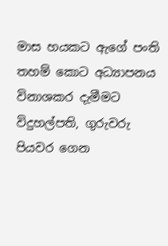මාස හයකට ඇගේ පංති තහම් කොට අධ්‍යාපනය විනාශකර දැමීමට විදුහල්පති, ගුරුවරු පියවර ගෙන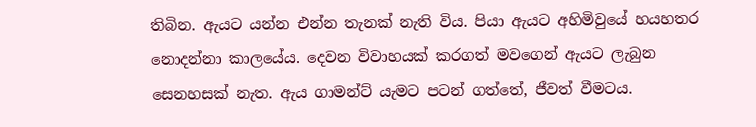තිබින. ඇයට යන්න එන්න තැනක් නැති විය. පියා ඇයට අහිමිවුයේ හයහතර නොදන්නා කාලයේය. දෙවන විවාහයක් කරගත් මවගෙන් ඇයට ලැබුන සෙනහසක් නැත. ඇය ගාමන්ට් යැමට පටන් ගත්තේ, ජීවත් වීමටය.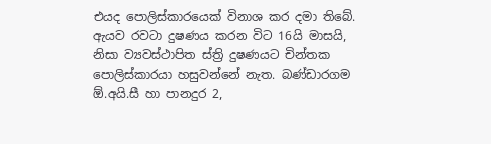එයද පොලිස්කාරයෙක් විනාශ කර දමා තිබේ. ඇයව රවටා දුෂණය කරන විට 16යි මාසයි, නිසා ව්‍යවස්ථාපිත ස්ත්‍රි දුෂණයට චින්තක පොලිස්කාරයා හසුවන්නේ නැත. බණ්ඩාරගම  ඕ.අයි.සී හා පානදුර 2,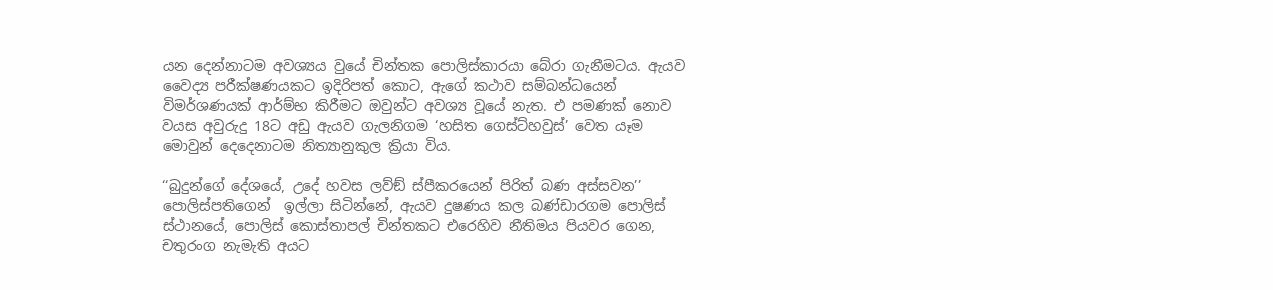යන දෙන්නාටම අවශ්‍යය වුයේ චින්තක පොලිස්කාරයා බේරා ගැනීමටය. ඇයව වෛද්‍ය පරීක්ෂණයකට ඉදිරිපත් කොට, ඇගේ කථාව සම්බන්ධයෙන් විමර්ශණයක් ආර්ම්භ කිරීමට ඔවුන්ට අවශ්‍ය වූයේ නැත. එ පමණක් නොව වයස අවුරුදු 18ට අඩු ඇයව ගැලනිගම ‘හසිත ගෙස්ට්හවුස්’ වෙත යෑම මොවුන් දෙදෙනාටම නිත්‍යානුකුල ක්‍රියා විය.

‘‘බුදුන්ගේ දේශයේ, උදේ හවස ලව්ඞ් ස්පීකරයෙන් පිරිත් බණ අස්සවන’’ පොලිස්පතිගෙන්  ඉල්ලා සිටින්නේ, ඇයව දුෂණය කල බණ්ඩාරගම පොලිස් ස්ථානයේ, පොලිස් කොස්තාපල් චින්තකට එරෙහිව නීතිමය පියවර ගෙන, චතුරංග නැමැති අයට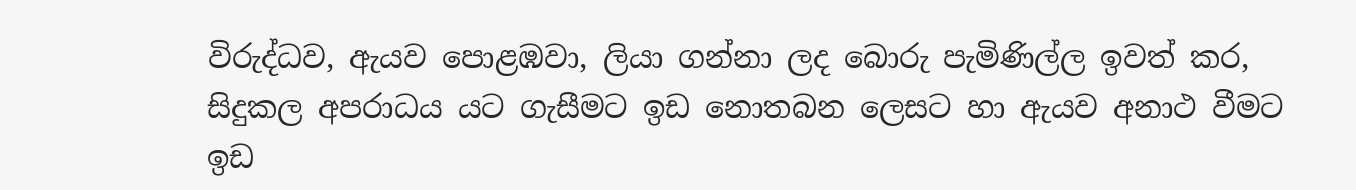විරුද්ධව, ඇයව පොළඹවා, ලියා ගන්නා ලද බොරු පැමිණිල්ල ඉවත් කර, සිදුකල අපරාධය යට ගැසීමට ඉඩ නොතබන ලෙසට හා ඇයව අනාථ වීමට ඉඩ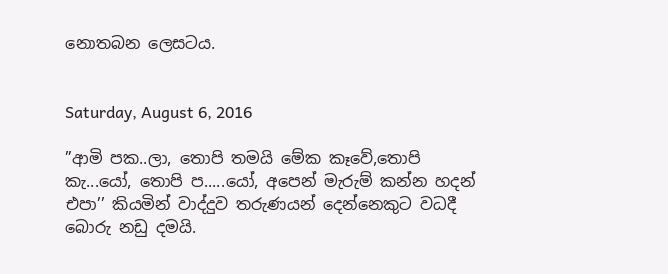නොතබන ලෙසටය.


Saturday, August 6, 2016

”ආමි පක..ලා, තොපි තමයි මේක කෑවේ,තොපි කැ...යෝ, තොපි ප.....යෝ, අපෙන් මැරුම් කන්න හදන් එපා’’ කියමින් වාද්දුව තරුණයන් දෙන්නෙකුට වධදී බොරු නඩු දමයි.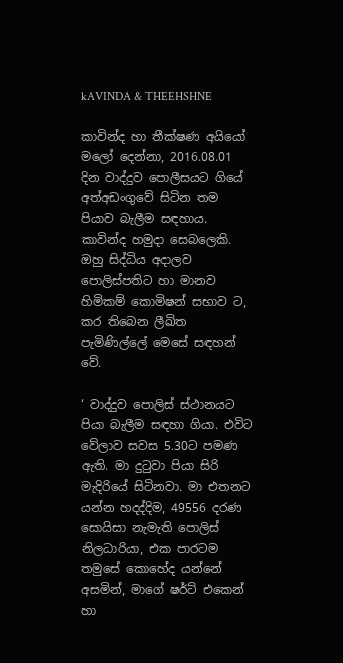kAVINDA & THEEHSHNE

කාවින්ද හා තීක්ෂණ අයියෝ මලෝ දෙන්නා, 2016.08.01 දින වාද්දුව පොලීසයට ගියේ අත්අඩංගුවේ සිටින තම පියාව බැලීම සඳහාය. කාවින්ද හමුදා සෙබලෙකි. ඔහු සිද්ධිය අදාලව පොලිස්පතිට හා මානව හිමිකම් කොමිෂන් සභාව ට, කර තිබෙන ලීඛිත පැමිණිල්ලේ මෙසේ සඳහන් වේ.

‘ වාද්දුව පොලිස් ස්ථානයට පියා බැලීම සඳහා ගියා. එවිට වේලාව සවස 5.30ට පමණ ඇති. මා දුටුවා පියා සිරි මැදිරියේ සිටිනවා. මා එතනට යන්න හදද්දිම, 49556 දරණ සොයිසා නැමැති පොලිස් නිලධාරියා, එක පාරටම තමුසේ කොහේද යන්නේ අසමින්, මාගේ ෂර්ට් එකෙන් හා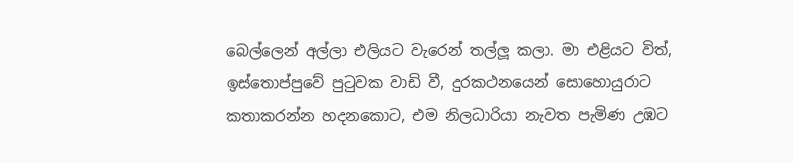බෙල්ලෙන් අල්ලා එලියට වැරෙන් තල්ලූ කලා. මා එළියට විත්, ඉස්තොප්පුවේ පුටුවක වාඩි වී, දුරකථනයෙන් සොහොයුරාට කතාකරන්න හදනකොට, එම නිලධාරියා නැවත පැමිණ උඹට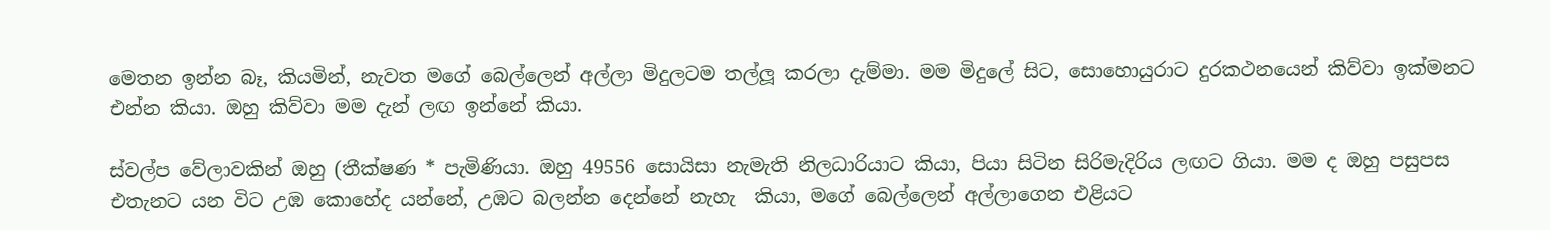මෙතන ඉන්න බෑ, කියමින්, නැවත මගේ බෙල්ලෙන් අල්ලා මිදුලටම තල්ලූ කරලා දැම්මා. මම මිදුලේ සිට, සොහොයුරාට දුරකථනයෙන් කිව්වා ඉක්මනට එන්න කියා. ඔහු කිව්වා මම දැන් ලඟ ඉන්නේ කියා.

ස්වල්ප වේලාවකින් ඔහු (තීක්ෂණ * පැමිණියා. ඔහු 49556 සොයිසා නැමැති නිලධාරියාට කියා, පියා සිටින සිරිමැදිරිය ලඟට ගියා. මම ද ඔහු පසුපස එතැනට යන විට උඹ කොහේද යන්නේ, උඹට බලන්න දෙන්නේ නැහැ  කියා, මගේ බෙල්ලෙන් අල්ලාගෙන එළියට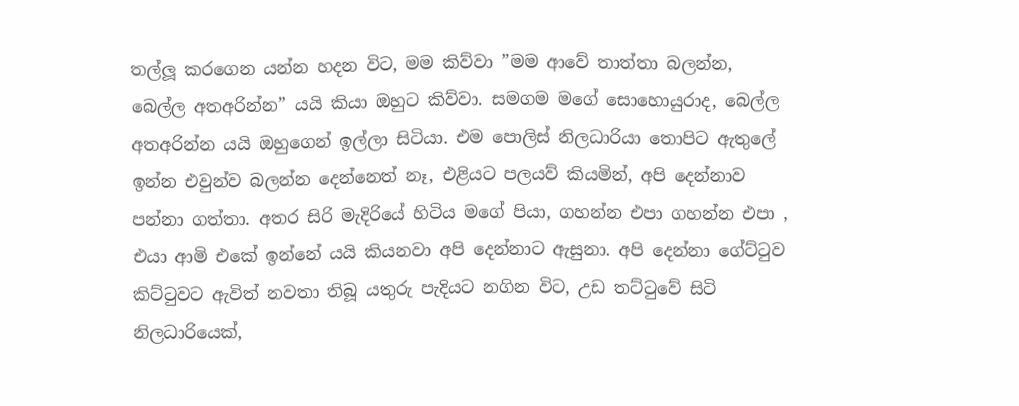තල්ලූ කරගෙන යන්න හදන විට, මම කිව්වා ”මම ආවේ තාත්තා බලන්න, බෙල්ල අතඅරින්න” යයි කියා ඔහුට කිව්වා. සමගම මගේ සොහොයුරාද, බෙල්ල අතඅරින්න යයි ඔහුගෙන් ඉල්ලා සිටියා. එම පොලිස් නිලධාරියා තොපිට ඇතුලේ ඉන්න එවුන්ව බලන්න දෙන්නෙත් නෑ, එළියට පලයව් කියමින්, අපි දෙන්නාව පන්නා ගත්තා. අතර සිරි මැදිරියේ හිටිය මගේ පියා, ගහන්න එපා ගහන්න එපා , එයා ආමි එකේ ඉන්නේ යයි කියනවා අපි දෙන්නාට ඇසුනා. අපි දෙන්නා ගේට්ටුව කිට්ටුවට ඇවිත් නවතා තිබූ යතුරු පැදියට නගින විට, උඩ තට්ටුවේ සිටි නිලධාරියෙක්,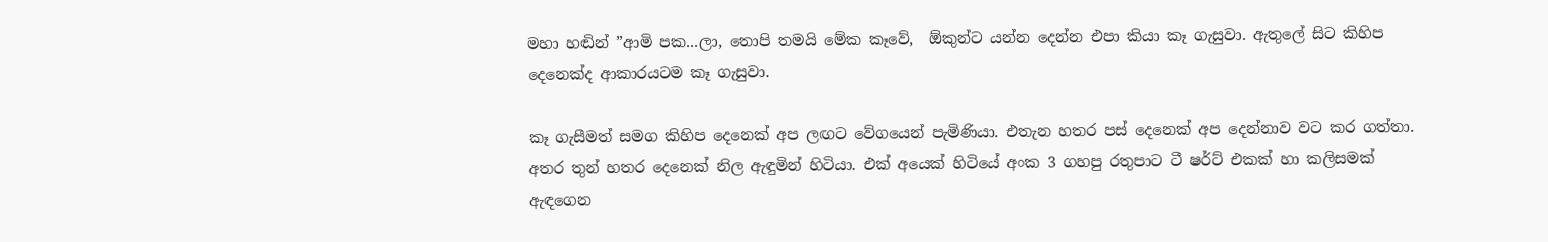මහා හඬින් ”ආමි පක...ලා, තොපි තමයි මේක කෑවේ,  ඕකුන්ට යන්න දෙන්න එපා කියා කෑ ගැසුවා. ඇතුලේ සිට කිහිප දෙනෙක්ද ආකාරයටම කෑ ගැසුවා.

කෑ ගැසීමත් සමග කිහිප දෙනෙක් අප ලඟට වේගයෙන් පැමිණියා. එතැන හතර පස් දෙනෙක් අප දෙන්නාව වට කර ගත්තා. අතර තුන් හතර දෙනෙක් නිල ඇඳුමින් හිටියා. එක් අයෙක් හිටියේ අංක 3 ගහපු රතුපාට ටී ෂර්ට් එකක් හා කලිසමක් ඇඳගෙන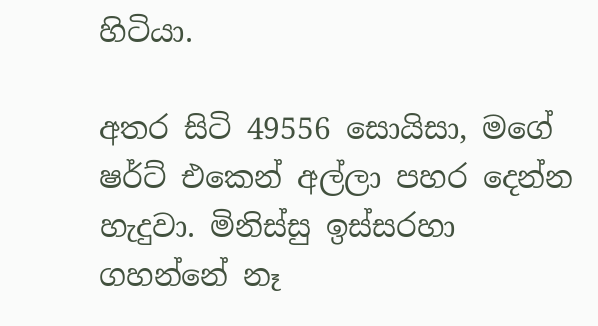හිටියා.

අතර සිටි 49556 සොයිසා, මගේ ෂර්ට් එකෙන් අල්ලා පහර දෙන්න හැදුවා. මිනිස්සු ඉස්සරහා ගහන්නේ නෑ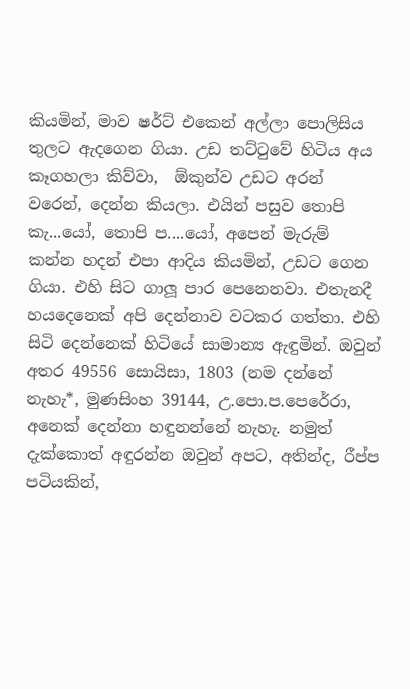කියමින්, මාව ෂර්ට් එකෙන් අල්ලා පොලිසිය තුලට ඇදගෙන ගියා. උඩ තට්ටුවේ හිටිය අය කෑගහලා කිව්වා,  ඕකුන්ව උඩට අරන් වරෙන්, දෙන්න කියලා. එයින් පසුව තොපි කැ...යෝ, තොපි ප....යෝ, අපෙන් මැරුම් කන්න හදන් එපා ආදිය කියමින්, උඩට ගෙන ගියා. එහි සිට ගාලූ පාර පෙනෙනවා. එතැනදී හයදෙනෙක් අපි දෙන්නාව වටකර ගත්තා. එහි සිටි දෙන්නෙක් හිටියේ සාමාන්‍ය ඇඳුමින්. ඔවුන් අතර 49556 සොයිසා, 1803 (නම දන්නේ නැහැ*, මුණසිංහ 39144, උ.පො.ප.පෙරේරා, අනෙක් දෙන්නා හඳුනන්නේ නැහැ. නමුත් දැක්කොත් අඳුරන්න ඔවුන් අපට, අතින්ද, රීප්ප පටියකින්,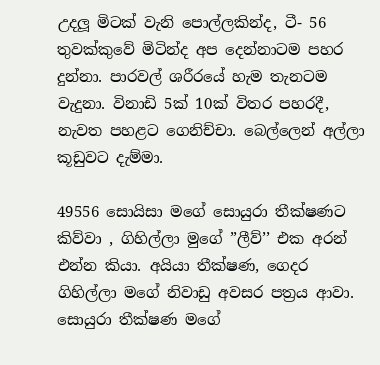උදලූ මිටක් වැනි පොල්ලකින්ද, ටී- 56 තුවක්කුවේ මිටින්ද අප දෙන්නාටම පහර දුන්නා. පාරවල් ශරීරයේ හැම තැනටම වැදුනා. විනාඩි 5ක් 10ක් විතර පහරදී, නැවත පහළට ගෙනිච්චා. බෙල්ලෙන් අල්ලා කූඩුවට දැම්මා.

49556 සොයිසා මගේ සොයුරා තීක්ෂණට කිව්වා , ගිහිල්ලා මුගේ ”ලීව්’’ එක අරන් එන්න කියා. අයියා තීක්ෂණ, ගෙදර ගිහිල්ලා මගේ නිවාඩු අවසර පත්‍රය ආවා. සොයුරා තීක්ෂණ මගේ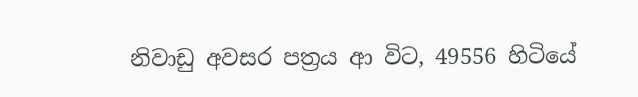නිවාඩු අවසර පත්‍රය ආ විට, 49556 හිටියේ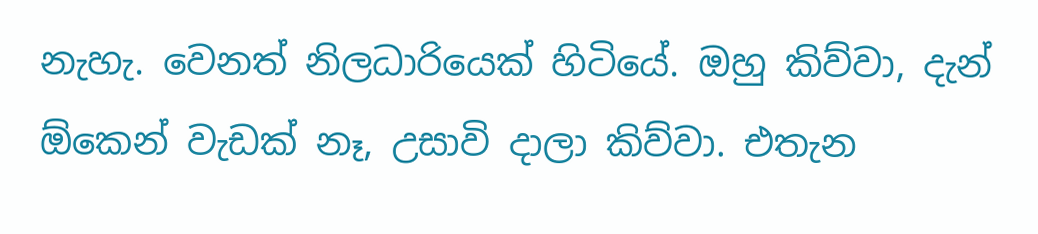නැහැ. වෙනත් නිලධාරියෙක් හිටියේ. ඔහු කිව්වා, දැන්  ඕකෙන් වැඩක් නෑ, උසාවි දාලා කිව්වා. එතැන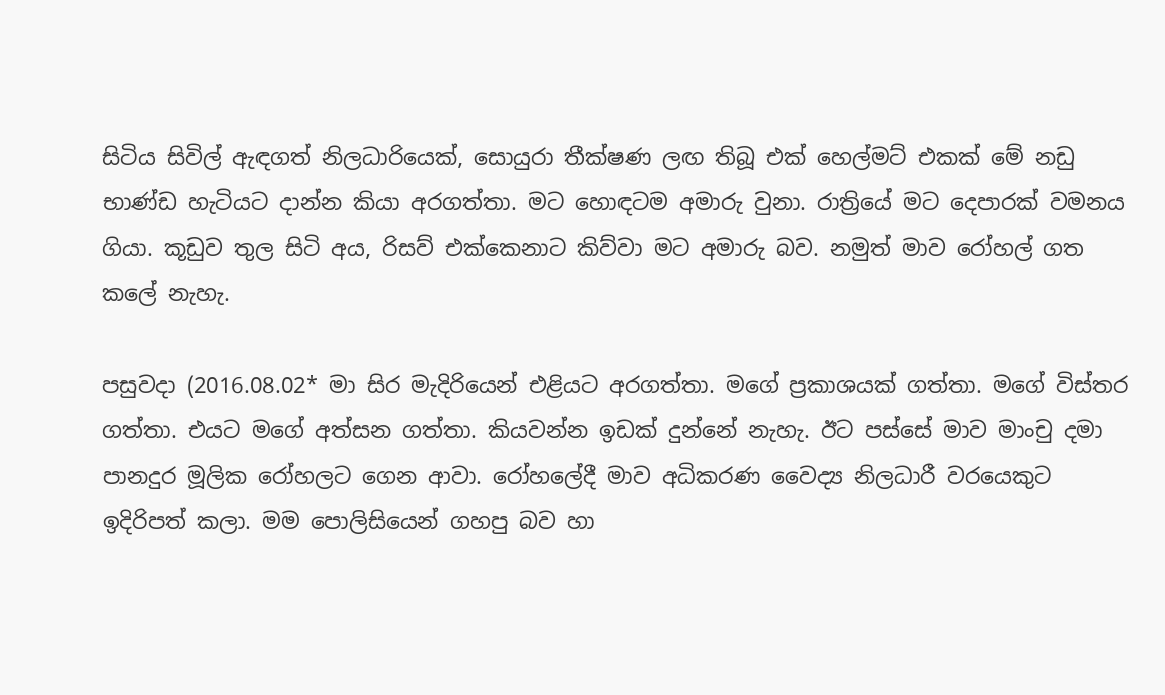සිටිය සිවිල් ඇඳගත් නිලධාරියෙක්, සොයුරා තීක්ෂණ ලඟ තිබූ එක් හෙල්මට් එකක් මේ නඩු භාණ්ඩ හැටියට දාන්න කියා අරගත්තා. මට හොඳටම අමාරු වුනා. රාත්‍රියේ මට දෙපාරක් වමනය ගියා. කූඩුව තුල සිටි අය, රිසව් එක්කෙනාට කිව්වා මට අමාරු බව. නමුත් මාව රෝහල් ගත කලේ නැහැ.

පසුවදා (2016.08.02* මා සිර මැදිරියෙන් එළියට අරගත්තා. මගේ ප්‍රකාශයක් ගත්තා. මගේ විස්තර ගත්තා. එයට මගේ අත්සන ගත්තා. කියවන්න ඉඩක් දුන්නේ නැහැ. ඊට පස්සේ මාව මාංචු දමා පානදුර මූලික රෝහලට ගෙන ආවා. රෝහලේදී මාව අධිකරණ වෛද්‍ය නිලධාරී වරයෙකුට ඉදිරිපත් කලා. මම පොලිසියෙන් ගහපු බව හා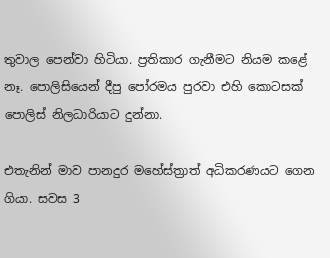තුවාල පෙන්වා හිටියා. ප්‍රතිකාර ගැනීමට නියම කළේ නෑ. පොලිසියෙන් දීපු පෝරමය පුරවා එහි කොටසක් පොලිස් නිලධාරියාට දුන්නා.

එතැනින් මාව පානදුර මහේස්ත්‍රාත් අධිකරණයට ගෙන ගියා. සවස 3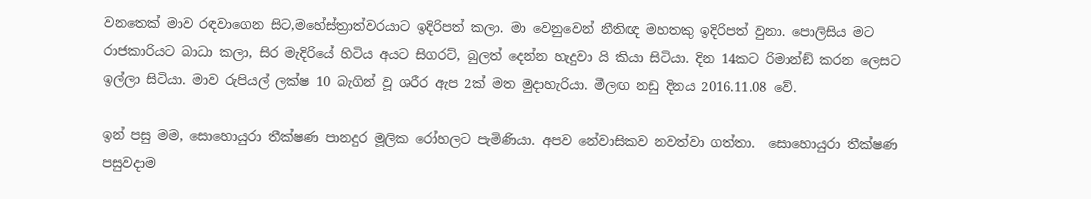වනතෙක් මාව රඳවාගෙන සිට,මහේස්ත්‍රාත්වරයාට ඉදිරිපත් කලා. මා වෙනුවෙන් නීතිඥ මහතකු ඉදිරිපත් වුනා. පොලිසිය මට රාජකාරියට බාධා කලා, සිර මැදිරියේ හිටිය අයට සිගරට්, බුලත් දෙන්න හැදුවා යි කියා සිටියා. දින 14කට රිමාන්ඞ් කරන ලෙසට ඉල්ලා සිටියා. මාව රුපියල් ලක්ෂ 10 බැගින් වූ ශරීර ඇප 2ක් මත මුදාහැරියා. මීලඟ නඩු දිනය 2016.11.08 වේ.

ඉන් පසු මම, සොහොයුරා තීක්ෂණ පානදුර මූලික රෝහලට පැමිණියා. අපව නේවාසිකව නවත්වා ගත්තා.  සොහොයුරා තීක්ෂණ පසුවදාම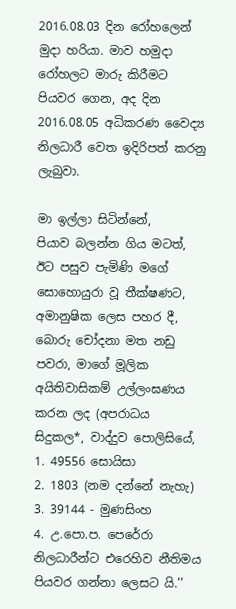2016.08.03 දින රෝහලෙන් මුදා හරියා. මාව හමුදා රෝහලට මාරු කිරීමට පියවර ගෙන, අද දින 2016.08.05 අධිකරණ වෛද්‍ය නිලධාරී වෙත ඉදිරිපත් කරනු ලැබුවා.

මා ඉල්ලා සිටින්නේ,
පියාව බලන්න ගිය මටත්, ඊට පසුව පැමිණි මගේ සොහොයුරා වූ තීක්ෂණට, අමානුෂික ලෙස පහර දී, බොරු චෝදනා මත නඩු පවරා, මාගේ මූලික අයිතිවාසිකම් උල්ලංඝණය කරන ලද (අපරාධය සිදුකල*, වාද්දුව පොලිසියේ,
1. 49556 සොයිසා
2. 1803 (නම දන්නේ නැහැ)
3. 39144 - මුණසිංහ
4. උ.පො.ප. පෙරේරා
නිලධාරීන්ට එරෙහිව නීතිමය පියවර ගන්නා ලෙසට යි.’’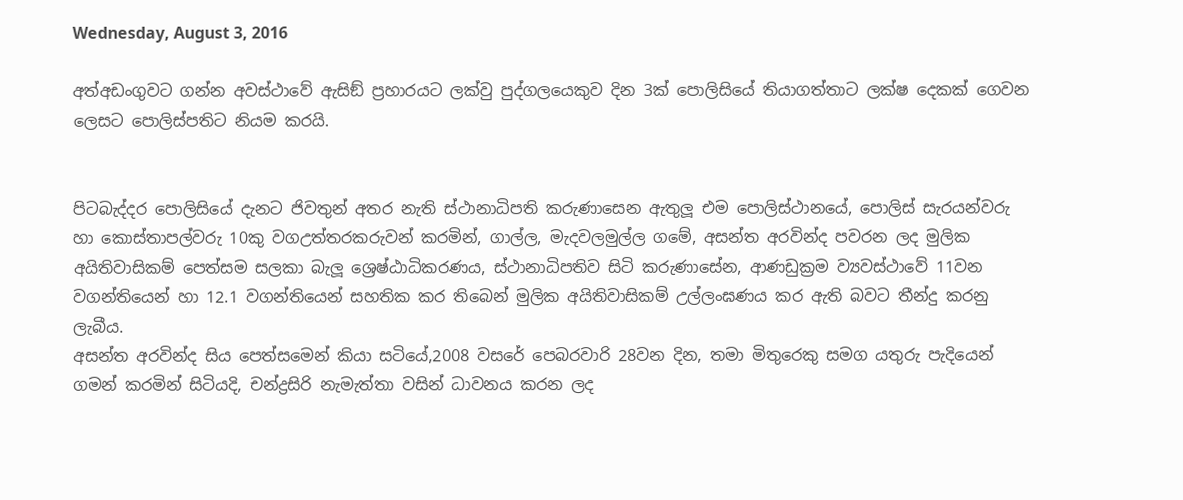Wednesday, August 3, 2016

අත්අඩංගුවට ගන්න අවස්ථාවේ ඇසිඞ් ප්‍රහාරයට ලක්වු පුද්ගලයෙකුව දින 3ක් පොලිසියේ තියාගත්තාට ලක්ෂ දෙකක් ගෙවන ලෙසට පොලිස්පතිට නියම කරයි.


පිටබැද්දර පොලිසියේ දැනට ජිවතුන් අතර නැති ස්ථානාධිපති කරුණාසෙන ඇතුලූ එම පොලිස්ථානයේ, පොලිස් සැරයන්වරු හා කොස්තාපල්වරු 10කු වගඋත්තරකරුවන් කරමින්, ගාල්ල, මැදවලමුල්ල ගමේ, අසන්ත අරවින්ද පවරන ලද මුලික අයිතිවාසිකම් පෙත්සම සලකා බැලූ ශ්‍රෙෂ්ඨාධිකරණය, ස්ථානාධිපතිව සිටි කරුණාසේන, ආණඩුක්‍රම ව්‍යවස්ථාවේ 11වන වගන්තියෙන් හා 12.1 වගන්තියෙන් සහතික කර තිබෙන් මුලික අයිතිවාසිකම් උල්ලංඝණය කර ඇති බවට තීන්දු කරනු ලැබීය.
අසන්ත අරවින්ද සිය පෙත්සමෙන් කියා සටියේ,2008 වසරේ පෙබරවාරි 28වන දින, තමා මිතුරෙකු සමග යතුරු පැදියෙන් ගමන් කරමින් සිටියදි, චන්ද්‍රසිරි නැමැත්තා වසින් ධාවනය කරන ලද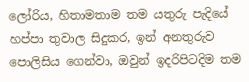ලෝරිය, හිතාමතාම තම යතුරු පැදියේ හප්පා තුවාල සිදුකර, ඉන් අනතුරුව පොලිසිය ගෙන්වා, ඔවුන් ඉදරිපිටදිම තම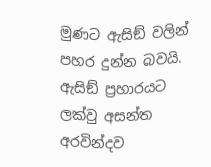මුණට ඇසිඞ් වලින් පහර දුන්න බවයි.
ඇසිඞ් ප්‍රහාරයට ලක්වු අසන්ත අරවින්දව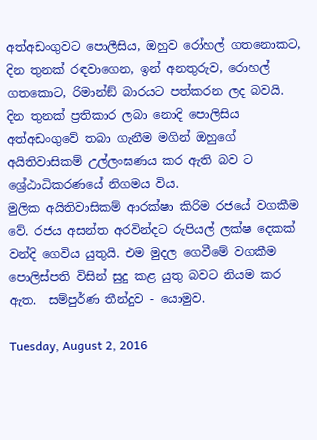අත්අඩංගුවට පොලීසිය, ඔහුව රෝහල් ගතනොකට, දින තුනක් රඳවාගෙන, ඉන් අනතුරුව, රොහල් ගතකොට, රිමාන්ඞ් බාරයට පත්කරන ලද බවයි.
දින තුනක් ප්‍රතිකාර ලබා නොදි පොලිසිය අත්අඩංගුවේ තබා ගැනීම මගින් ඔහුගේ අයිතිවාසිකම් උල්ලංඝණය කර ඇති බව ට ශ්‍රේඨාධිකරණයේ නිගමය විය.
මුලික අයිතිවාසිකම් ආරක්ෂා කිරිම රජයේ වගකීම වේ. රජය අසන්ත අරවින්දට රුපියල් ලක්ෂ දෙකක් වන්දි ගෙවිය යුතුයි. එම මුදල ගෙවීමේ වගකීම පොලිස්පති විසින් සුදු කළ යුතු බවට නියම කර ඇත.  සම්පුර්ණ තීන්දුව - යොමුව.

Tuesday, August 2, 2016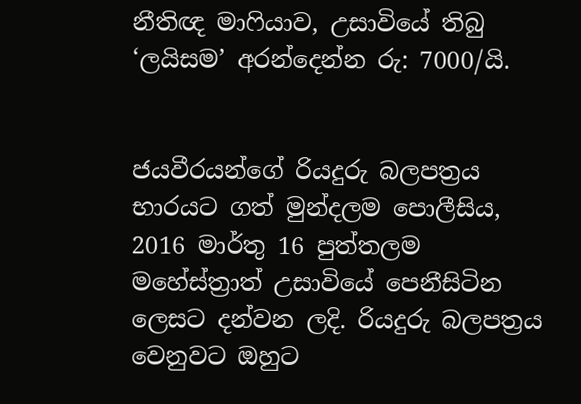නීතිඥ මාෆියාව, උසාවියේ තිබු ‘ලයිසම’ අරන්දෙන්න රු: 7000/යි.


ජයවීරයන්ගේ රියදුරු බලපත්‍රය භාරයට ගත් මුන්දලම පොලීසිය, 2016 මාර්තු 16 පුත්තලම මහේස්ත්‍රාත් උසාවියේ පෙනීසිටින ලෙසට දන්වන ලදි. රියදුරු බලපත්‍රය වෙනුවට ඔහුට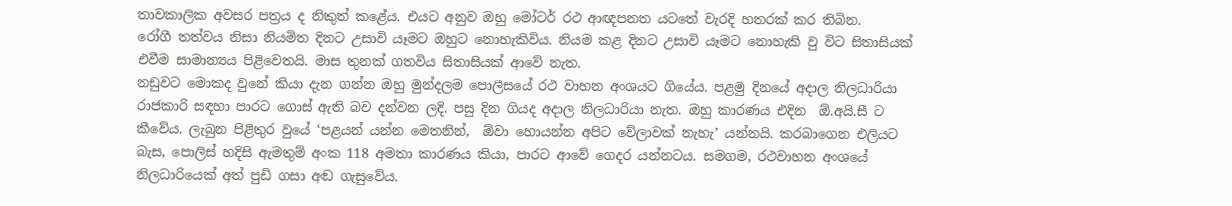තාවකාලික අවසර පත්‍රය ද නිකුත් කළේය. එයට අනුව ඔහු මෝටර් රථ ආඥපනත යටතේ වැරදි හතරක් කර තිබින.
රෝගී තත්වය නිසා නියමිත දිනට උසාවි යෑමට ඔහුට නොහැකිවිය. නියම කළ දිනට උසාවි යෑමට නොහැකි වු විට සිතාසියක් එවීම සාමාන්‍යය පිළිවෙතයි. මාස තුනක් ගතවිය සිතාසියක් ආවේ නැත.
නඩුවට මොකද වුනේ කියා දැන ගන්න ඔහු මුන්දලම පොලීසයේ රථ වාහන අංශයට ගියේය. පළමු දිනයේ අදාල නිලධාරියා රාජකාරි සඳහා පාරට ගොස් ඇති බව දන්වන ලදි. පසු දින ගියද අදාල නිලධාරියා නැත. ඔහු කාරණය එදින  ඕ.අයි.සී ට කීවේය. ලැබුන පිළිතුර වුයේ ‘පළයන් යන්න මෙතනින්,  ඕවා හොයන්න අපිට වේලාවක් නැහැ’ යන්නයි. කරබාගෙන එලියට බැස, පොලිස් හදිසි ඇමතුම් අංක 118 අමතා කාරණය කියා, පාරට ආවේ ගෙදර යන්නටය. සමගම, රථවාහන අංශයේ නිලධාරියෙක් අත් පුඩි ගසා අඬ ගැසුවේය.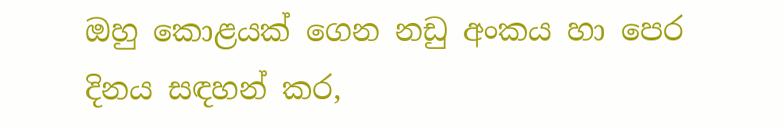ඔහු කොළයක් ගෙන නඩු අංකය හා පෙර දිනය සඳහන් කර,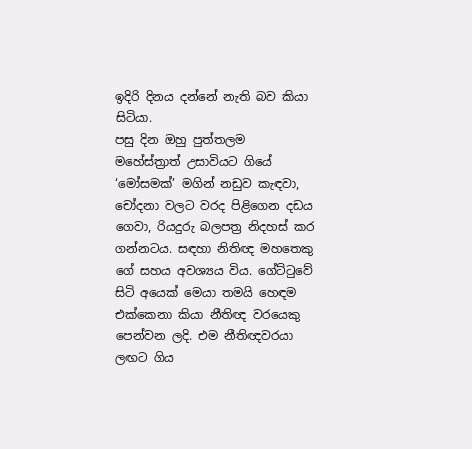ඉදිරි දිනය දන්නේ නැති බව කියා සිටියා.
පසු දින ඔහු පුත්තලම මහේස්ත්‍රාත් උසාවියට ගියේ ‘මෝසමක්’ මගින් නඩුව කැඳවා, චෝදනා වලට වරද පිළිගෙන දඩය ගෙවා, රියදුරු බලපත්‍ර නිදහස් කර ගන්නටය. සඳහා නිතිඥ මහතෙකු ගේ සහය අවශ්‍යය විය. ගේට්ටුවේ සිටි අයෙක් මෙයා තමයි හෙඳම එක්කෙනා කියා නීතිඥ වරයෙකු පෙන්වන ලදි. එම නීතිඥවරයා ලඟට ගිය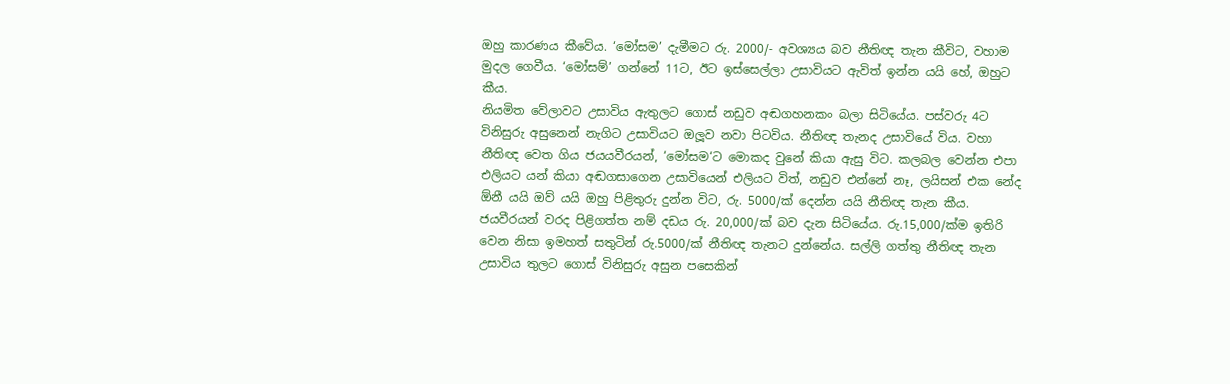ඔහු කාරණය කීවේය. ‘මෝසම’ දැමීමට රු. 2000/- අවශ්‍යය බව නීතිඥ තැන කීවිට, වහාම මුදල ගෙවීය. ‘මෝසම්’ ගන්නේ 11ට, ඊට ඉස්සෙල්ලා උසාවියට ඇවිත් ඉන්න යයි හේ, ඔහුට කීය.
නියමිත වේලාවට උසාවිය ඇතුලට ගොස් නඩුව අඬගහනකං බලා සිටියේය. පස්වරු 4ට විනිසුරු අසුනෙන් නැගිට උසාවියට ඔලූව නවා පිටවිය. නීතිඥ තැනද උසාවියේ විය. වහා නීතිඥ වෙත ගිය ජයයවීරයන්, ‘මෝසම‘ට මොකද වුනේ කියා ඇසු විට. කලබල වෙන්න එපා එලියට යන් කියා අඬගසාගෙන උසාවියෙන් එලියට විත්, නඩුව එන්නේ නෑ, ලයිසන් එක නේද ඕනී යයි ඔව් යයි ඔහු පිළිතුරු දුන්න විට, රු. 5000/ක් දෙන්න යයි නීතිඥ තැන කීය. ජයවීරයන් වරද පිළිගත්ත නම් දඩය රු. 20,000/ක් බව දැන සිටියේය. රු.15,000/ක්ම ඉතිරි වෙන නිසා ඉමහත් සතුටින් රු.5000/ක් නීතිඥ තැනට දුන්නේය. සල්ලි ගත්තු නීතිඥ තැන උසාවිය තුලට ගොස් විනිසුරු අසුන පසෙකින්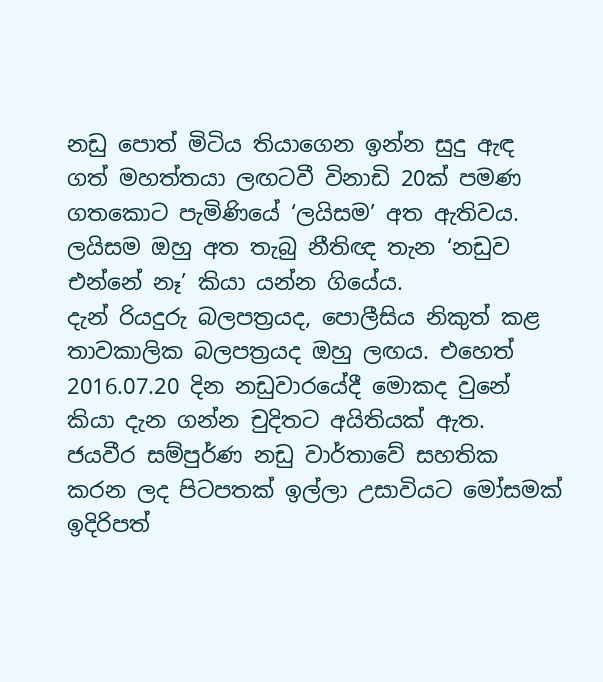නඩු පොත් මිටිය තියාගෙන ඉන්න සුදු ඇඳ ගත් මහත්තයා ලඟටවී විනාඩි 20ක් පමණ ගතකොට පැමිණියේ ‘ලයිසම’ අත ඇතිවය. ලයිසම ඔහු අත තැබු නීතිඥ තැන ‘නඩුව එන්නේ නෑ’ කියා යන්න ගියේය.
දැන් රියදුරු බලපත්‍රයද, පොලීසිය නිකුත් කළ තාවකාලික බලපත්‍රයද ඔහු ලඟය. එහෙත් 2016.07.20 දින නඩුවාරයේදී මොකද වුනේ කියා දැන ගන්න චුදිතට අයිතියක් ඇත. ජයවීර සම්පුර්ණ නඩු වාර්තාවේ සහතික කරන ලද පිටපතක් ඉල්ලා උසාවියට මෝසමක් ඉදිරිපත්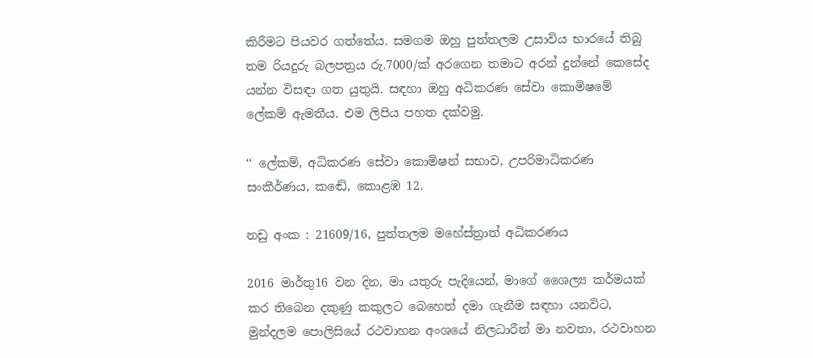කිරීමට පියවර ගත්තේය. සමගම ඔහු පුත්තලම උසාවිය භාරයේ තිබු තම රියදුරු බලපත්‍රය රු.7000/ක් අරගෙන තමාට අරන් දුන්නේ කෙසේද යන්න විසඳා ගත යුතුයි. සඳහා ඔහු අධිකරණ සේවා කොමිෂමේ ලේකම් ඇමතීය. එම ලිපිය පහත දක්වමු.

‘‘ ලේකම්, අධිකරණ සේවා කොමිෂන් සභාව, උපරිමාධිකරණ සංකීර්ණය, කඬේ, කොළඹ 12.

නඩු අංක : 21609/16, පුත්තලම මහේස්ත්‍රාත් අධිකරණය

2016 මාර්තු16 වන දින, මා යතුරු පැදියෙන්, මාගේ ශෛල්‍ය කර්මයක් කර තිබෙන දකුණු කකුලට බෙහෙත් දමා ගැනීම සඳහා යනවිට, මුන්දලම පොලිසියේ රථවාහන අංශයේ නිලධාරීන් මා නවතා, රථවාහන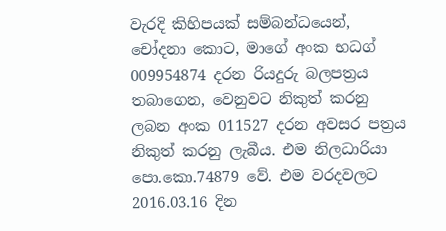වැරදි කිහිපයක් සම්බන්ධයෙන්, චෝදනා කොට, මාගේ අංක භධග් 009954874 දරන රියදුරු බලපත්‍රය තබාගෙන, වෙනුවට නිකුත් කරනු ලබන අංක 011527 දරන අවසර පත්‍රය නිකුත් කරනු ලැබීය. එම නිලධාරියා පො.කො.74879 වේ. එම වරදවලට 2016.03.16 දින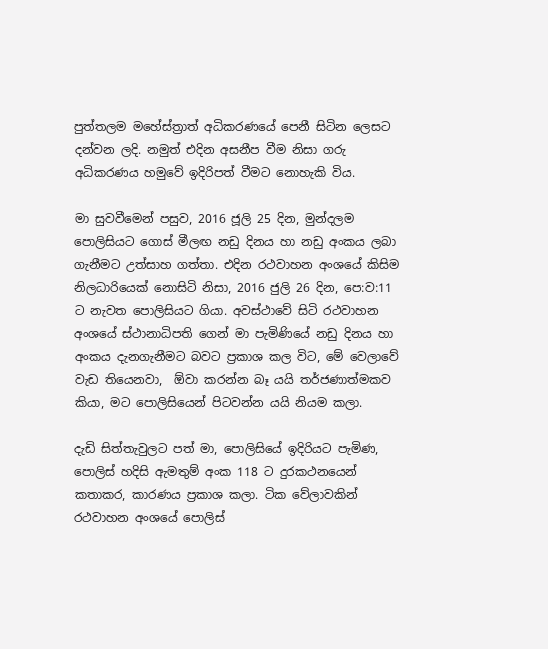පුත්තලම මහේස්ත්‍රාත් අධිකරණයේ පෙනී සිටින ලෙසට දන්වන ලදි. නමුත් එදින අසනීප වීම නිසා ගරු අධිකරණය හමුවේ ඉදිරිපත් වීමට නොහැකි විය.

මා සුවවීමෙන් පසුව, 2016 ජූලි 25 දින, මුන්දලම පොලිසියට ගොස් මීලඟ නඩු දිනය හා නඩු අංකය ලබා ගැනීමට උත්සාහ ගත්තා. එදින රථවාහන අංශයේ කිසිම නිලධාරියෙක් නොසිටි නිසා, 2016 ජුලි 26 දින, පෙ:ව:11 ට නැවත පොලිසියට ගියා. අවස්ථාවේ සිටි රථවාහන අංශයේ ස්ථානාධිපති ගෙන් මා පැමිණියේ නඩු දිනය හා අංකය දැනගැනීමට බවට ප්‍රකාශ කල විට, මේ වෙලාවේ වැඩ තියෙනවා,  ඕවා කරන්න බෑ යයි තර්ජණාත්මකව කියා, මට පොලිසියෙන් පිටවන්න යයි නියම කලා.

දැඩි සිත්තැවුලට පත් මා, පොලිසියේ ඉදිරියට පැමිණ, පොලිස් හදිසි ඇමතුම් අංක 118 ට දුරකථනයෙන් කතාකර, කාරණය ප්‍රකාශ කලා. ටික වේලාවකින් රථවාහන අංශයේ පොලිස්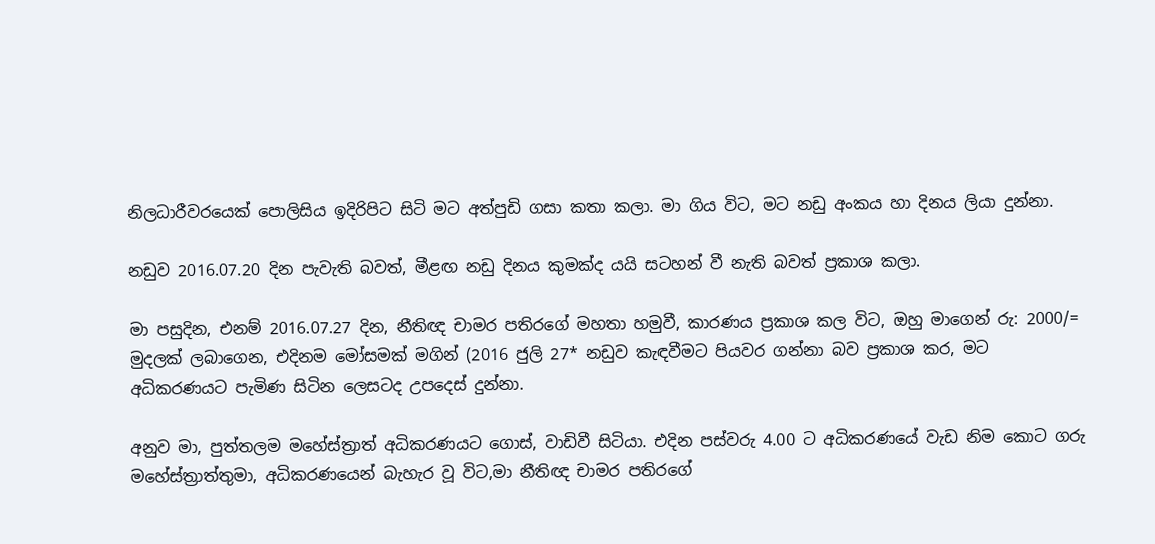නිලධාරීවරයෙක් පොලිසිය ඉදිරිපිට සිටි මට අත්පුඩි ගසා කතා කලා. මා ගිය විට, මට නඩු අංකය හා දිනය ලියා දුන්නා.

නඩුව 2016.07.20 දින පැවැති බවත්, මීළඟ නඩු දිනය කුමක්ද යයි සටහන් වී නැති බවත් ප්‍රකාශ කලා.

මා පසුදින, එනම් 2016.07.27 දින, නීතිඥ චාමර පතිරගේ මහතා හමුවී, කාරණය ප්‍රකාශ කල විට, ඔහු මාගෙන් රු: 2000/= මුදලක් ලබාගෙන, එදිනම මෝසමක් මගින් (2016 ජුලි 27* නඩුව කැඳවීමට පියවර ගන්නා බව ප්‍රකාශ කර, මට අධිකරණයට පැමිණ සිටින ලෙසටද උපදෙස් දුන්නා.

අනුව මා, පුත්තලම මහේස්ත්‍රාත් අධිකරණයට ගොස්, වාඩිවී සිටියා. එදින පස්වරු 4.00 ට අධිකරණයේ වැඩ නිම කොට ගරු මහේස්ත්‍රාත්තුමා, අධිකරණයෙන් බැහැර වූ විට,මා නීතිඥ චාමර පතිරගේ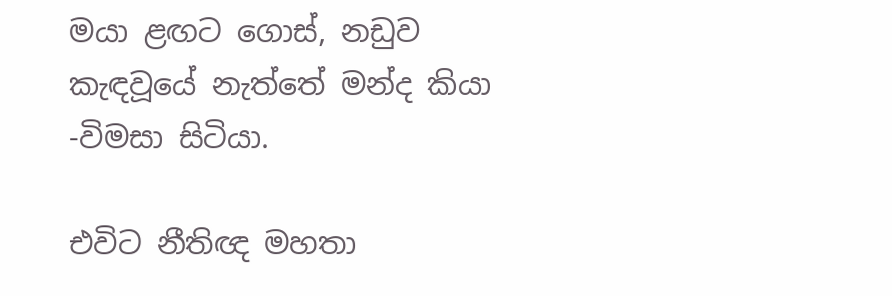මයා ළඟට ගොස්, නඩුව කැඳවූයේ නැත්තේ මන්ද කියා -විමසා සිටියා.

එවිට නීතිඥ මහතා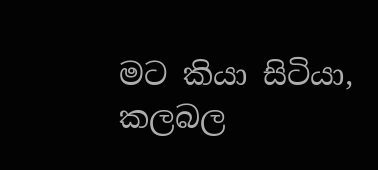මට කියා සිටියා, කලබල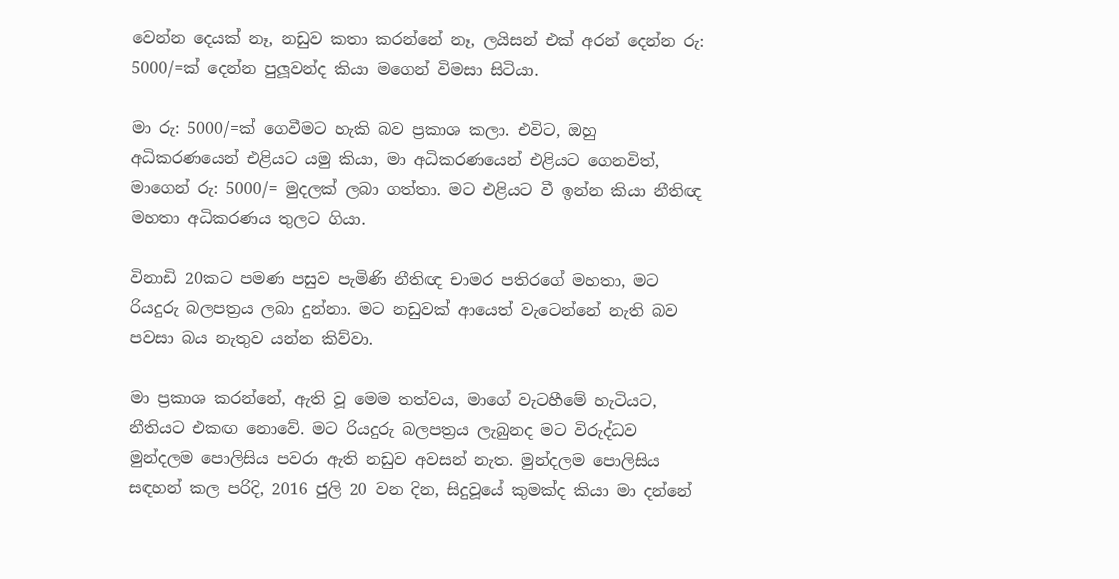වෙන්න දෙයක් නෑ, නඩුව කතා කරන්නේ නෑ, ලයිසන් එක් අරන් දෙන්න රු: 5000/=ක් දෙන්න පුලූවන්ද කියා මගෙන් විමසා සිටියා.

මා රු: 5000/=ක් ගෙවීමට හැකි බව ප්‍රකාශ කලා. එවිට, ඔහු අධිකරණයෙන් එළියට යමු කියා, මා අධිකරණයෙන් එළියට ගෙනවිත්, මාගෙන් රු: 5000/= මුදලක් ලබා ගත්තා. මට එළියට වී ඉන්න කියා නීතිඥ මහතා අධිකරණය තුලට ගියා.

විනාඩි 20කට පමණ පසුව පැමිණි නීතිඥ චාමර පතිරගේ මහතා, මට රියදුරු බලපත්‍රය ලබා දුන්නා. මට නඩුවක් ආයෙත් වැටෙන්නේ නැති බව පවසා බය නැතුව යන්න කිව්වා.

මා ප්‍රකාශ කරන්නේ, ඇති වූ මෙම තත්වය, මාගේ වැටහීමේ හැටියට, නීතියට එකඟ නොවේ. මට රියදුරු බලපත්‍රය ලැබුනද මට විරුද්ධව මුන්දලම පොලිසිය පවරා ඇති නඩුව අවසන් නැත. මුන්දලම පොලිසිය සඳහන් කල පරිදි, 2016 ජුලි 20 වන දින, සිදුවූයේ කුමක්ද කියා මා දන්නේ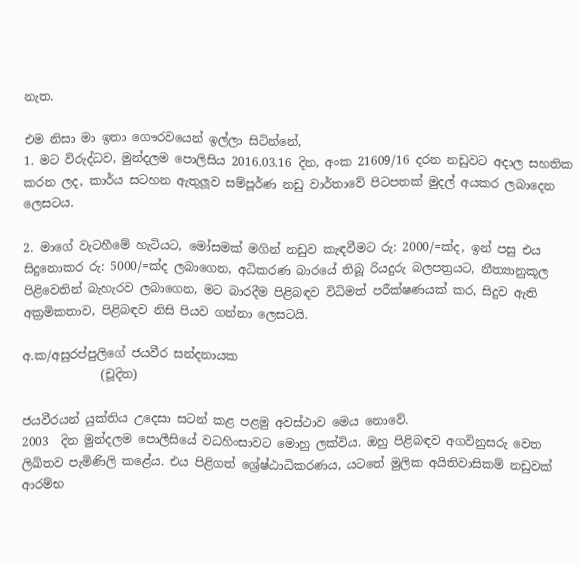නැත.

එම නිසා මා ඉතා ගෞරවයෙන් ඉල්ලා සිටින්නේ,
1. මට විරුද්ධව, මුන්දලම පොලිසිය 2016.03.16 දින, අංක 21609/16 දරන නඩුවට අදාල සහතික කරන ලද, කාර්ය සටහන ඇතුලූව සම්පූර්ණ නඩු වාර්තාවේ පිටපතක් මුදල් අයකර ලබාදෙන ලෙසටය.

2. මාගේ වැටහීමේ හැටියට, මෝසමක් මගින් නඩුව කැඳවීමට රු: 2000/=ක්ද, ඉන් පසු එය සිදුනොකර රු: 5000/=ක්ද ලබාගෙන, අධිකරණ බාරයේ තිබූ රියදුරු බලපත්‍රයට, නීත්‍යානුකූල පිළිවෙතින් බැහැරව ලබාගෙන, මට බාරදීම පිළිබඳව විධිමත් පරීක්ෂණයක් කර, සිදුව ඇති අක්‍රමිකතාව, පිළිබඳව නිසි පියව ගන්නා ලෙසටයි.

අ.ක/අසුරප්පුලිගේ ජයවීර සන්දනායක
             (චූදිත)

ජයවීරයන් යුක්තිය උදෙසා සටන් කළ පළමු අවස්ථාව මෙය නොවේ.
2003  දින මුන්දලම පොලීසියේ වධහිංසාවට මොහු ලක්විය. ඔහු පිළිබඳව අගවිනුසරු වෙත ලිඛිතව පැමිණිලි කළේය. එය පිළිගත් ශ්‍රේෂ්ඨාධිකරණය, යටතේ මුලික අයිතිවාසිකම් නඩුවක් ආරම්භ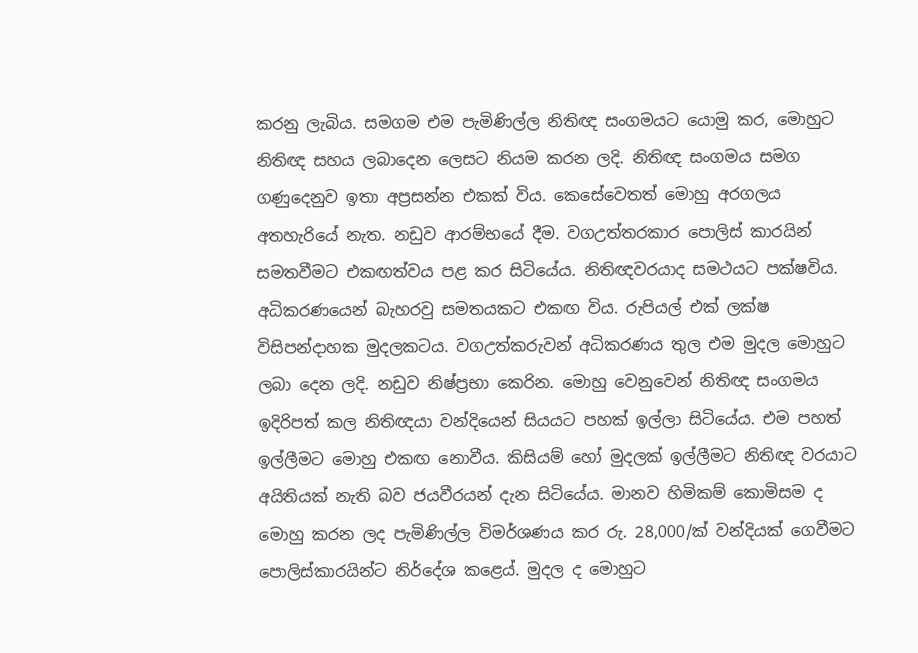කරනු ලැබිය. සමගම එම පැමිණිල්ල නිතිඥ සංගමයට යොමු කර, මොහුට නිතිඥ සහය ලබාදෙන ලෙසට නියම කරන ලදි. නිතිඥ සංගමය සමග ගණුදෙනුව ඉතා අප්‍රසන්න එකක් විය. කෙසේවෙතත් මොහු අරගලය අතහැරියේ නැත. නඩුව ආරම්භයේ දීම. වගඋත්තරකාර පොලිස් කාරයින් සමතවීමට එකඟත්වය පළ කර සිටියේය. නිතිඥවරයාද සමථයට පක්ෂවිය. අධිකරණයෙන් බැහරවු සමතයකට එකඟ විය. රුපියල් එක් ලක්ෂ විසිපන්දාහක මුදලකටය. වගඋත්කරුවන් අධිකරණය තුල එම මුදල මොහුට ලබා දෙන ලදි. නඩුව නිෂ්ප්‍රභා කෙරින. මොහු වෙනුවෙන් නිතිඥ සංගමය ඉදිරිපත් කල නිතිඥයා වන්දියෙන් සියයට පහක් ඉල්ලා සිටියේය. එම පහත් ඉල්ලීමට මොහු එකඟ නොවීය. කිසියම් හෝ මුදලක් ඉල්ලීමට නිතිඥ වරයාට අයිතියක් නැති බව ජයවීරයන් දැන සිටියේය. මානව හිමිකම් කොමිසම ද මොහු කරන ලද පැමිණිල්ල විමර්ශණය කර රු. 28,000/ක් වන්දියක් ගෙවීමට පොලිස්කාරයින්ට නිර්දේශ කළෙය්. මුදල ද මොහුට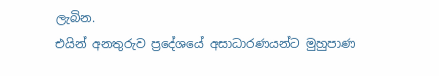ලැබින.
එයින් අනතුරුව ප්‍රදේශයේ අසාධාරණයන්ට මුහුපාණ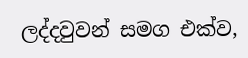ලද්දවුවන් සමග එක්ව,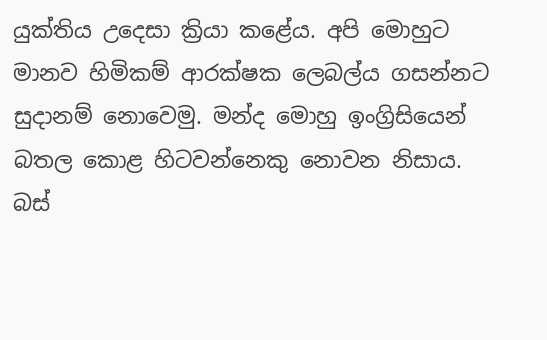යුක්තිය උදෙසා ක්‍රියා කළේය. අපි මොහුට මානව හිමිකම් ආරක්ෂක ලෙබල්ය ගසන්නට සුදානම් නොවෙමු. මන්ද මොහු ඉංග්‍රිසියෙන් බතල කොළ හිටවන්නෙකු නොවන නිසාය.
බස්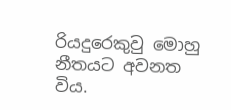රියදුරෙකුවු මොහු නීතයට අවනත විය.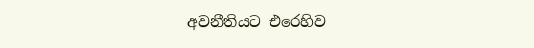අවනීතියට එරෙහිව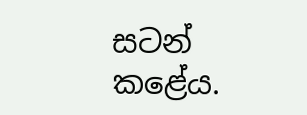සටන් කළේය.